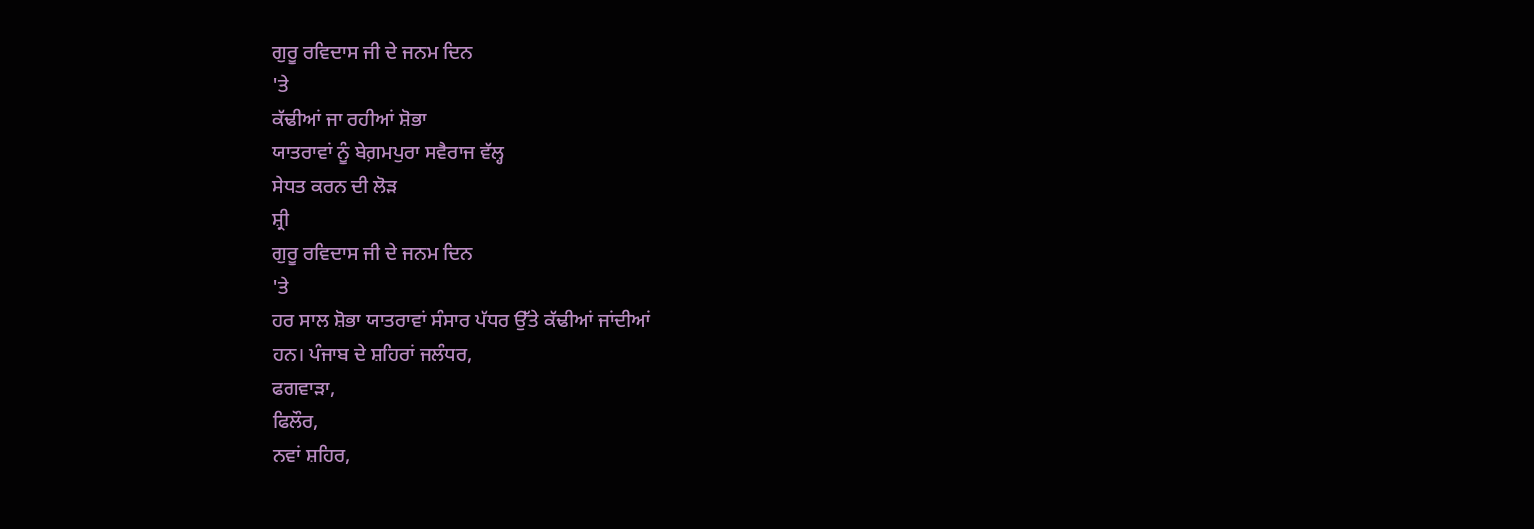ਗੁਰੂ ਰਵਿਦਾਸ ਜੀ ਦੇ ਜਨਮ ਦਿਨ
'ਤੇ
ਕੱਢੀਆਂ ਜਾ ਰਹੀਆਂ ਸ਼ੋਭਾ
ਯਾਤਰਾਵਾਂ ਨੂੰ ਬੇਗ਼ਮਪੁਰਾ ਸਵੈਰਾਜ ਵੱਲ੍ਹ
ਸੇਧਤ ਕਰਨ ਦੀ ਲੋੜ
ਸ਼੍ਰੀ
ਗੁਰੂ ਰਵਿਦਾਸ ਜੀ ਦੇ ਜਨਮ ਦਿਨ
'ਤੇ
ਹਰ ਸਾਲ ਸ਼ੋਭਾ ਯਾਤਰਾਵਾਂ ਸੰਸਾਰ ਪੱਧਰ ਉੱਤੇ ਕੱਢੀਆਂ ਜਾਂਦੀਆਂ
ਹਨ। ਪੰਜਾਬ ਦੇ ਸ਼ਹਿਰਾਂ ਜਲੰਧਰ,
ਫਗਵਾੜਾ,
ਫਿਲੌਰ,
ਨਵਾਂ ਸ਼ਹਿਰ,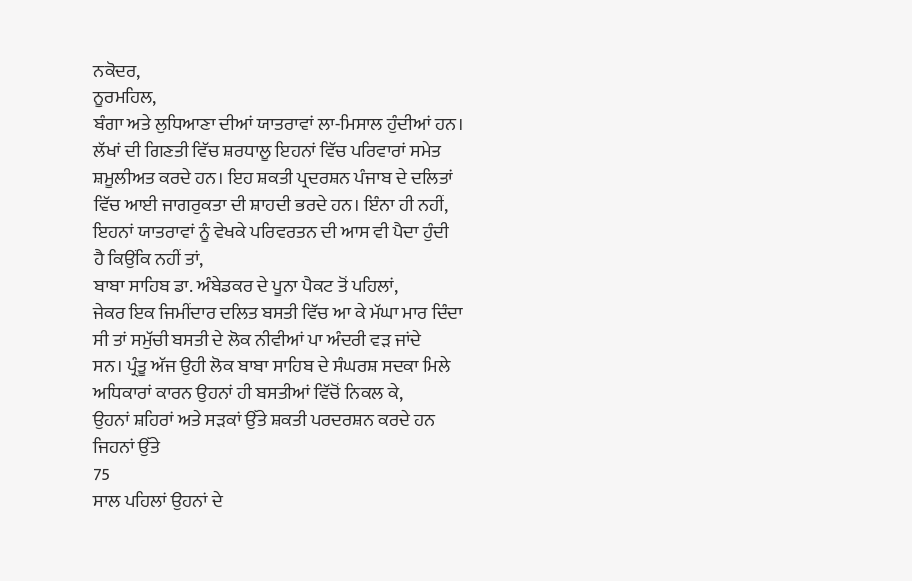ਨਕੋਦਰ,
ਨੂਰਮਹਿਲ,
ਬੰਗਾ ਅਤੇ ਲੁਧਿਆਣਾ ਦੀਆਂ ਯਾਤਰਾਵਾਂ ਲਾ-ਮਿਸਾਲ ਹੁੰਦੀਆਂ ਹਨ।
ਲੱਖਾਂ ਦੀ ਗਿਣਤੀ ਵਿੱਚ ਸ਼ਰਧਾਲੂ ਇਹਨਾਂ ਵਿੱਚ ਪਰਿਵਾਰਾਂ ਸਮੇਤ
ਸ਼ਮੂਲੀਅਤ ਕਰਦੇ ਹਨ। ਇਹ ਸ਼ਕਤੀ ਪ੍ਰਦਰਸ਼ਨ ਪੰਜਾਬ ਦੇ ਦਲਿਤਾਂ
ਵਿੱਚ ਆਈ ਜਾਗਰੁਕਤਾ ਦੀ ਸ਼ਾਹਦੀ ਭਰਦੇ ਹਨ। ਇੰਨਾ ਹੀ ਨਹੀਂ,
ਇਹਨਾਂ ਯਾਤਰਾਵਾਂ ਨੂੰ ਵੇਖਕੇ ਪਰਿਵਰਤਨ ਦੀ ਆਸ ਵੀ ਪੈਦਾ ਹੁੰਦੀ
ਹੈ ਕਿਉਂਕਿ ਨਹੀਂ ਤਾਂ,
ਬਾਬਾ ਸਾਹਿਬ ਡਾ. ਅੰਬੇਡਕਰ ਦੇ ਪੂਨਾ ਪੈਕਟ ਤੋਂ ਪਹਿਲਾਂ,
ਜੇਕਰ ਇਕ ਜਿਮੀਂਦਾਰ ਦਲਿਤ ਬਸਤੀ ਵਿੱਚ ਆ ਕੇ ਮੱਘਾ ਮਾਰ ਦਿੰਦਾ
ਸੀ ਤਾਂ ਸਮੁੱਚੀ ਬਸਤੀ ਦੇ ਲੋਕ ਨੀਵੀਆਂ ਪਾ ਅੰਦਰੀ ਵੜ ਜਾਂਦੇ
ਸਨ। ਪ੍ਰੰਤੂ ਅੱਜ ਉਹੀ ਲੋਕ ਬਾਬਾ ਸਾਹਿਬ ਦੇ ਸੰਘਰਸ਼ ਸਦਕਾ ਮਿਲੇ
ਅਧਿਕਾਰਾਂ ਕਾਰਨ ਉਹਨਾਂ ਹੀ ਬਸਤੀਆਂ ਵਿੱਚੋਂ ਨਿਕਲ ਕੇ,
ਉਹਨਾਂ ਸ਼ਹਿਰਾਂ ਅਤੇ ਸੜਕਾਂ ਉੱਤੇ ਸ਼ਕਤੀ ਪਰਦਰਸ਼ਨ ਕਰਦੇ ਹਨ
ਜਿਹਨਾਂ ਉੱਤੇ
75
ਸਾਲ ਪਹਿਲਾਂ ਉਹਨਾਂ ਦੇ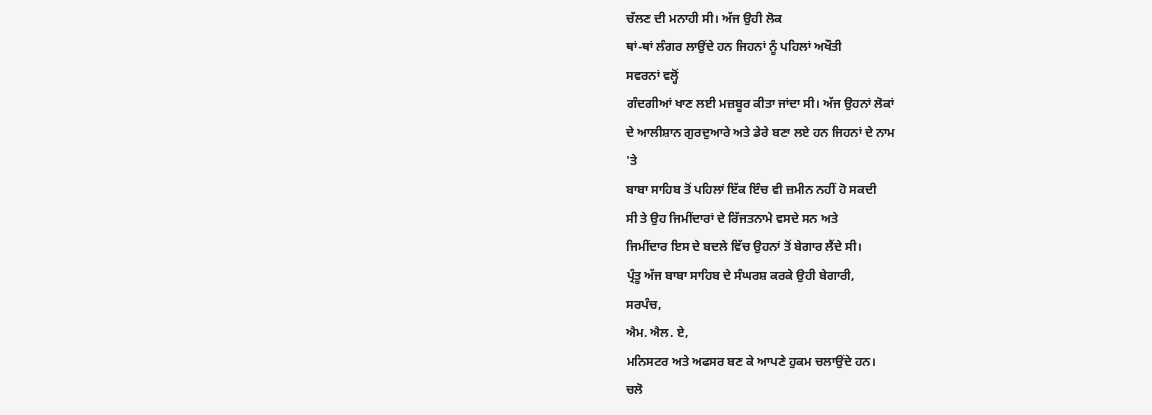ਚੱਲਣ ਦੀ ਮਨਾਹੀ ਸੀ। ਅੱਜ ਉਹੀ ਲੋਕ
ਥਾਂ-ਥਾਂ ਲੰਗਰ ਲਾਉਂਦੇ ਹਨ ਜਿਹਨਾਂ ਨੂੰ ਪਹਿਲਾਂ ਅਖੌਤੀ
ਸਵਰਨਾਂ ਵਲ੍ਹੋਂ
ਗੰਦਗੀਆਂ ਖਾਣ ਲਈ ਮਜ਼ਬੂਰ ਕੀਤਾ ਜਾਂਦਾ ਸੀ। ਅੱਜ ਉਹਨਾਂ ਲੋਕਾਂ
ਦੇ ਆਲੀਸ਼ਾਨ ਗੁਰਦੁਆਰੇ ਅਤੇ ਡੇਰੇ ਬਣਾ ਲਏ ਹਨ ਜਿਹਨਾਂ ਦੇ ਨਾਮ
'ਤੇ
ਬਾਬਾ ਸਾਹਿਬ ਤੋਂ ਪਹਿਲਾਂ ਇੱਕ ਇੰਚ ਵੀ ਜ਼ਮੀਨ ਨਹੀਂ ਹੋ ਸਕਦੀ
ਸੀ ਤੇ ਉਹ ਜਿਮੀਂਦਾਰਾਂ ਦੇ ਰਿੱਜਤਨਾਮੇ ਵਸਦੇ ਸਨ ਅਤੇ
ਜਿਮੀਂਦਾਰ ਇਸ ਦੇ ਬਦਲੇ ਵਿੱਚ ਉਹਨਾਂ ਤੋਂ ਬੇਗਾਰ ਲੈਂਦੇ ਸੀ।
ਪ੍ਰੰਤੂ ਅੱਜ ਬਾਬਾ ਸਾਹਿਬ ਦੇ ਸੰਘਰਸ਼ ਕਰਕੇ ਉਹੀ ਬੇਗਾਰੀ,
ਸਰਪੰਚ,
ਐਮ. ਐਲ. ਏ,
ਮਨਿਸਟਰ ਅਤੇ ਅਫਸਰ ਬਣ ਕੇ ਆਪਣੇ ਹੁਕਮ ਚਲਾਉਂਦੇ ਹਨ।
ਚਲੋ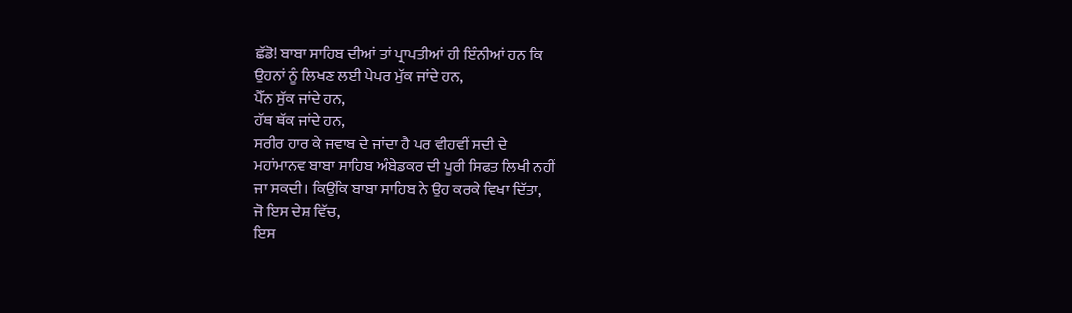ਛੱਡੋ! ਬਾਬਾ ਸਾਹਿਬ ਦੀਆਂ ਤਾਂ ਪ੍ਰਾਪਤੀਆਂ ਹੀ ਇੰਨੀਆਂ ਹਨ ਕਿ
ਉਹਨਾਂ ਨੂੰ ਲਿਖਣ ਲਈ ਪੇਪਰ ਮੁੱਕ ਜਾਂਦੇ ਹਨ,
ਪੈੱਨ ਸੁੱਕ ਜਾਂਦੇ ਹਨ,
ਹੱਥ ਥੱਕ ਜਾਂਦੇ ਹਨ,
ਸਰੀਰ ਹਾਰ ਕੇ ਜਵਾਬ ਦੇ ਜਾਂਦਾ ਹੈ ਪਰ ਵੀਹਵੀਂ ਸਦੀ ਦੇ
ਮਹਾਂਮਾਨਵ ਬਾਬਾ ਸਾਹਿਬ ਅੰਬੇਡਕਰ ਦੀ ਪੂਰੀ ਸਿਫਤ ਲਿਖੀ ਨਹੀਂ
ਜਾ ਸਕਦੀ। ਕਿਉਂਕਿ ਬਾਬਾ ਸਾਹਿਬ ਨੇ ਉਹ ਕਰਕੇ ਵਿਖਾ ਦਿੱਤਾ,
ਜੋ ਇਸ ਦੇਸ਼ ਵਿੱਚ,
ਇਸ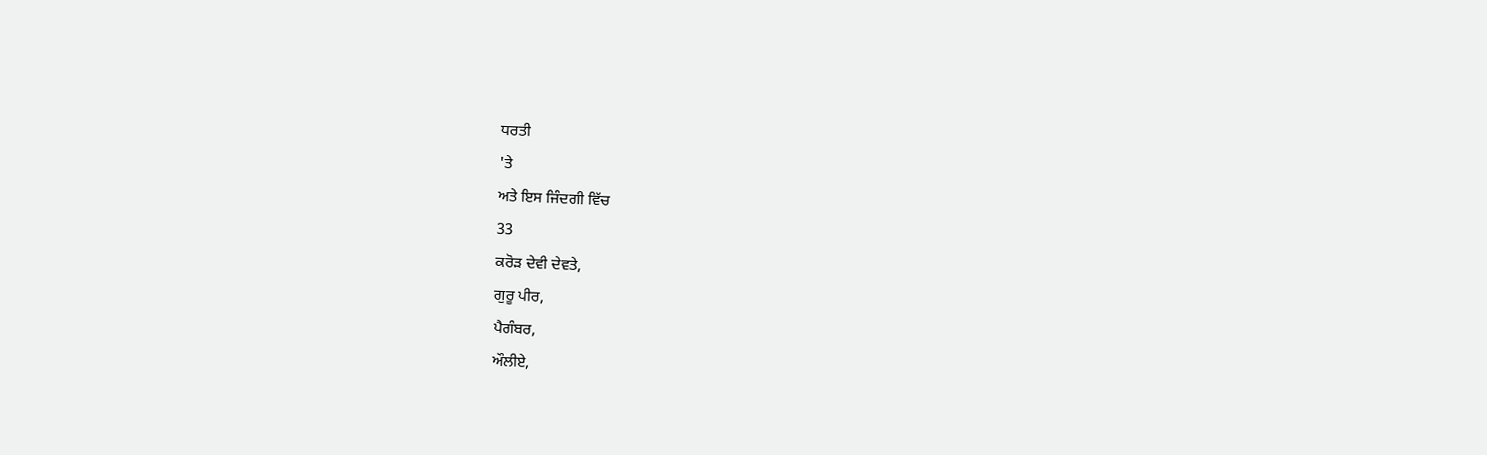ਧਰਤੀ
'ਤੇ
ਅਤੇ ਇਸ ਜਿੰਦਗੀ ਵਿੱਚ
33
ਕਰੋੜ ਦੇਵੀ ਦੇਵਤੇ,
ਗੁਰੂ ਪੀਰ,
ਪੈਗੰਬਰ,
ਔਲੀਏ,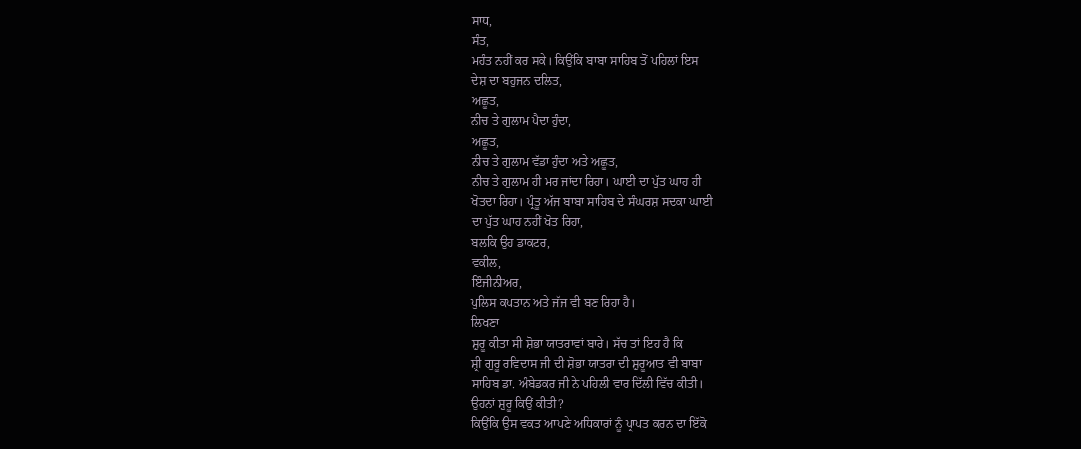ਸਾਧ,
ਸੰਤ,
ਮਹੰਤ ਨਹੀਂ ਕਰ ਸਕੇ। ਕਿਉਂਕਿ ਬਾਬਾ ਸਾਹਿਬ ਤੋਂ ਪਹਿਲਾਂ ਇਸ
ਦੇਸ਼ ਦਾ ਬਹੁਜਨ ਦਲਿਤ,
ਅਛੂਤ,
ਨੀਚ ਤੇ ਗੁਲਾਮ ਪੈਦਾ ਹੁੰਦਾ,
ਅਛੂਤ,
ਨੀਚ ਤੇ ਗੁਲਾਮ ਵੱਡਾ ਹੁੰਦਾ ਅਤੇ ਅਛੂਤ,
ਨੀਚ ਤੇ ਗੁਲਾਮ ਹੀ ਮਰ ਜਾਂਦਾ ਰਿਹਾ। ਘਾਈ ਦਾ ਪੁੱਤ ਘਾਹ ਹੀ
ਖੋਤਦਾ ਰਿਹਾ। ਪ੍ਰੰਤੂ ਅੱਜ ਬਾਬਾ ਸਾਹਿਬ ਦੇ ਸੰਘਰਸ਼ ਸਦਕਾ ਘਾਈ
ਦਾ ਪੁੱਤ ਘਾਹ ਨਹੀਂ ਖੋਤ ਰਿਹਾ,
ਬਲਕਿ ਉਹ ਡਾਕਟਰ,
ਵਕੀਲ,
ਇੰਜੀਨੀਅਰ,
ਪੁਲਿਸ ਕਪਤਾਨ ਅਤੇ ਜੱਜ ਵੀ ਬਣ ਰਿਹਾ ਹੈ।
ਲਿਖਣਾ
ਸ਼ੁਰੂ ਕੀਤਾ ਸੀ ਸ਼ੋਭਾ ਯਾਤਰਾਵਾਂ ਬਾਰੇ। ਸੱਚ ਤਾਂ ਇਹ ਹੈ ਕਿ
ਸ਼੍ਰੀ ਗੁਰੂ ਰਵਿਦਾਸ ਜੀ ਦੀ ਸ਼ੋਭਾ ਯਾਤਰਾ ਦੀ ਸ਼ੁਰੂਆਤ ਵੀ ਬਾਬਾ
ਸਾਹਿਬ ਡਾ. ਅੰਬੇਡਕਰ ਜੀ ਨੇ ਪਹਿਲੀ ਵਾਰ ਦਿੱਲੀ ਵਿੱਚ ਕੀਤੀ।
ਉਹਨਾਂ ਸ਼ੁਰੂ ਕਿਉਂ ਕੀਤੀ?
ਕਿਉਂਕਿ ਉਸ ਵਕਤ ਆਪਣੇ ਅਧਿਕਾਰਾਂ ਨੂੰ ਪ੍ਰਾਪਤ ਕਰਨ ਦਾ ਇੱਕੋ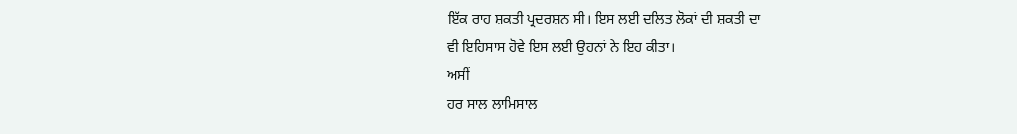ਇੱਕ ਰਾਹ ਸ਼ਕਤੀ ਪ੍ਰਦਰਸ਼ਨ ਸੀ। ਇਸ ਲਈ ਦਲਿਤ ਲੋਕਾਂ ਦੀ ਸ਼ਕਤੀ ਦਾ
ਵੀ ਇਹਿਸਾਸ ਹੋਵੇ ਇਸ ਲਈ ਉਹਨਾਂ ਨੇ ਇਹ ਕੀਤਾ।
ਅਸੀਂ
ਹਰ ਸਾਲ ਲਾਮਿਸਾਲ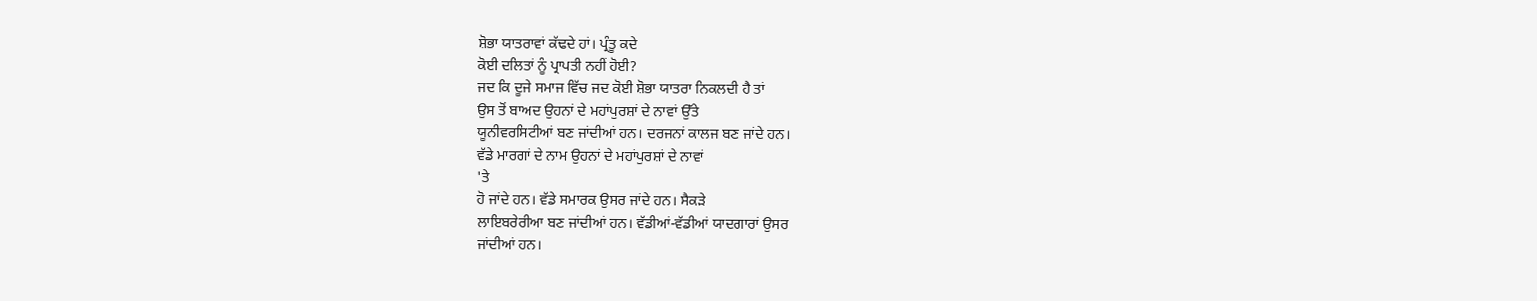ਸ਼ੋਭਾ ਯਾਤਰਾਵਾਂ ਕੱਢਦੇ ਹਾਂ। ਪ੍ਰੰਤੂ ਕਦੇ
ਕੋਈ ਦਲਿਤਾਂ ਨੂੰ ਪ੍ਰਾਪਤੀ ਨਹੀਂ ਹੋਈ?
ਜਦ ਕਿ ਦੂਜੇ ਸਮਾਜ ਵਿੱਚ ਜਦ ਕੋਈ ਸ਼ੋਭਾ ਯਾਤਰਾ ਨਿਕਲਦੀ ਹੈ ਤਾਂ
ਉਸ ਤੋਂ ਬਾਅਦ ਉਹਨਾਂ ਦੇ ਮਹਾਂਪੁਰਸ਼ਾਂ ਦੇ ਨਾਵਾਂ ਉੱਤੇ
ਯੂਨੀਵਰਸਿਟੀਆਂ ਬਣ ਜਾਂਦੀਆਂ ਹਨ। ਦਰਜਨਾਂ ਕਾਲਜ ਬਣ ਜਾਂਦੇ ਹਨ।
ਵੱਡੇ ਮਾਰਗਾਂ ਦੇ ਨਾਮ ਉਹਨਾਂ ਦੇ ਮਹਾਂਪੁਰਸ਼ਾਂ ਦੇ ਨਾਵਾਂ
'ਤੇ
ਹੋ ਜਾਂਦੇ ਹਨ। ਵੱਡੇ ਸਮਾਰਕ ਉਸਰ ਜਾਂਦੇ ਹਨ। ਸੈਕੜੇ
ਲਾਇਬਰੇਰੀਆ ਬਣ ਜਾਂਦੀਆਂ ਹਨ। ਵੱਡੀਆਂ-ਵੱਡੀਆਂ ਯਾਦਗਾਰਾਂ ਉਸਰ
ਜਾਂਦੀਆਂ ਹਨ।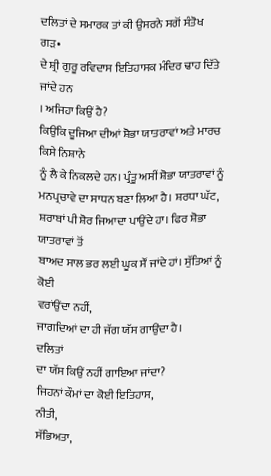ਦਲਿਤਾਂ ਦੇ ਸਮਾਰਕ ਤਾਂ ਕੀ ਉਸਰਨੇ ਸਗੋਂ ਸੰਤੋਖ
ਗੜ•
ਦੇ ਸ਼੍ਰੀ ਗੁਰੂ ਰਵਿਦਾਸ ਇਤਿਹਾਸਕ ਮੰਦਿਰ ਢਾਹ ਦਿੱਤੇ ਜਾਂਦੇ ਹਨ
। ਅਜਿਹਾ ਕਿਉਂ ਹੈ?
ਕਿਉਂਕਿ ਦੂਜਿਆ ਦੀਆਂ ਸ਼ੋਭਾ ਯਾਤਰਾਵਾਂ ਅਤੇ ਮਾਰਚ ਕਿਸੇ ਨਿਸ਼ਾਨੇ
ਨੂੰ ਲੈ ਕੇ ਨਿਕਲਦੇ ਹਨ। ਪ੍ਰੰਤੂ ਅਸੀਂ ਸ਼ੋਭਾ ਯਾਤਰਾਵਾਂ ਨੂੰ
ਮਨਪ੍ਰਚਾਵੇ ਦਾ ਸਾਧਨ ਬਣਾ ਲਿਆ ਹੈ। ਸ਼ਰਧਾ ਘੱਟ,
ਸ਼ਰਾਬਾਂ ਪੀ ਸ਼ੋਰ ਜਿਆਦਾ ਪਾਉਂਦੇ ਹਾ। ਫਿਰ ਸ਼ੋਭਾ ਯਾਤਰਾਵਾਂ ਤੋਂ
ਬਾਅਦ ਸਾਲ ਭਰ ਲਈ ਘੂਕ ਸੌਂ ਜਾਂਦੇ ਹਾਂ। ਸੁੱਤਿਆਂ ਨੂੰ ਕੋਈ
ਵਰਾਂਉਂਦਾ ਨਹੀਂ,
ਜਾਗਦਿਆਂ ਦਾ ਹੀ ਜੱਗ ਯੱਸ ਗਾਉਂਦਾ ਹੈ।
ਦਲਿਤਾਂ
ਦਾ ਯੱਸ ਕਿਉਂ ਨਹੀਂ ਗਾਇਆ ਜਾਂਦਾ?
ਜਿਹਨਾਂ ਕੌਮਾਂ ਦਾ ਕੋਈ ਇਤਿਹਾਸ,
ਨੀਤੀ,
ਸੱਭਿਅਤਾ,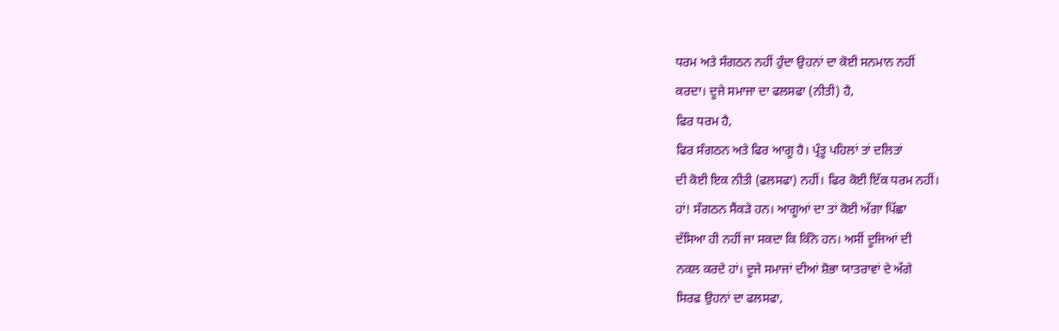ਧਰਮ ਅਤੇ ਸੰਗਠਨ ਨਹੀਂ ਹੁੰਦਾ ਉਹਨਾਂ ਦਾ ਕੋਈ ਸਨਮਾਨ ਨਹੀਂ
ਕਰਦਾ। ਦੂਜੇ ਸਮਾਜਾ ਦਾ ਫਲਸਫਾ (ਨੀਤੀ) ਹੈ,
ਫਿਰ ਧਰਮ ਹੈ,
ਫਿਰ ਸੰਗਠਨ ਅਤੇ ਫਿਰ ਆਗੂ ਹੈ। ਪ੍ਰੰਤੂ ਪਹਿਲਾਂ ਤਾਂ ਦਲਿਤਾਂ
ਦੀ ਕੋਈ ਇਕ ਨੀਤੀ (ਫਲਸਫਾ) ਨਹੀਂ। ਫਿਰ ਕੋਈ ਇੱਕ ਧਰਮ ਨਹੀਂ।
ਹਾਂ! ਸੰਗਠਨ ਸੈਂਕੜੇ ਹਨ। ਆਗੂਆਂ ਦਾ ਤਾਂ ਕੋਈ ਅੱਗਾ ਪਿੱਛਾ
ਦੱਸਿਆ ਹੀ ਨਹੀਂ ਜਾ ਸਕਦਾ ਕਿ ਕਿੰਨੇ ਹਨ। ਅਸੀਂ ਦੂਜਿਆਂ ਦੀ
ਨਕਲ ਕਰਦੇ ਹਾਂ। ਦੂਜੇ ਸਮਾਜਾਂ ਦੀਆਂ ਸ਼ੋਭਾ ਯਾਤਰਾਵਾਂ ਦੇ ਅੱਗੇ
ਸਿਰਫ ਉਹਨਾਂ ਦਾ ਫਲਸਫਾ,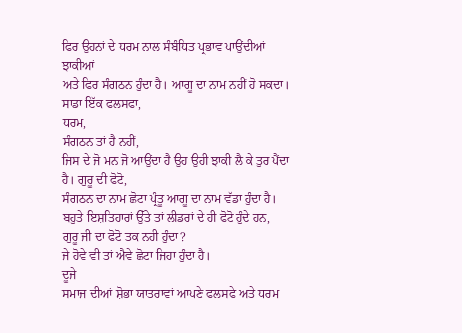ਫਿਰ ਉਹਨਾਂ ਦੇ ਧਰਮ ਨਾਲ ਸੰਬੰਧਿਤ ਪ੍ਰਭਾਵ ਪਾਉਂਦੀਆਂ ਝਾਕੀਆਂ
ਅਤੇ ਫਿਰ ਸੰਗਠਨ ਹੁੰਦਾ ਹੈ। ਆਗੂ ਦਾ ਨਾਮ ਨਹੀਂ ਹੋ ਸਕਦਾ।
ਸਾਡਾ ਇੱਕ ਫਲਸਫਾ,
ਧਰਮ,
ਸੰਗਠਨ ਤਾਂ ਹੈ ਨਹੀਂ,
ਜਿਸ ਦੇ ਜੋ ਮਨ ਜੋ ਆਉਂਦਾ ਹੈ ਉਹ ਉਹੀ ਝਾਕੀ ਲੈ ਕੇ ਤੁਰ ਪੈਂਦਾ
ਹੈ। ਗੁਰੂ ਦੀ ਫੋਟੋ,
ਸੰਗਠਨ ਦਾ ਨਾਮ ਛੋਟਾ ਪ੍ਰੰਤੂ ਆਗੂ ਦਾ ਨਾਮ ਵੱਡਾ ਹੁੰਦਾ ਹੈ।
ਬਹੁਤੇ ਇਸ਼ਤਿਹਾਰਾਂ ਉੱਤੇ ਤਾਂ ਲੀਡਰਾਂ ਦੇ ਹੀ ਫੋਟੋ ਹੁੰਦੇ ਹਨ,
ਗੁਰੂ ਜੀ ਦਾ ਫੋਟੋ ਤਕ ਨਹੀ ਹੁੰਦਾ?
ਜੇ ਹੋਵੇ ਵੀ ਤਾਂ ਐਵੇ ਛੋਟਾ ਜਿਹਾ ਹੁੰਦਾ ਹੈ।
ਦੂਜੇ
ਸਮਾਜ ਦੀਆਂ ਸ਼ੋਭਾ ਯਾਤਰਾਵਾਂ ਆਪਣੇ ਫਲਸਫੇ ਅਤੇ ਧਰਮ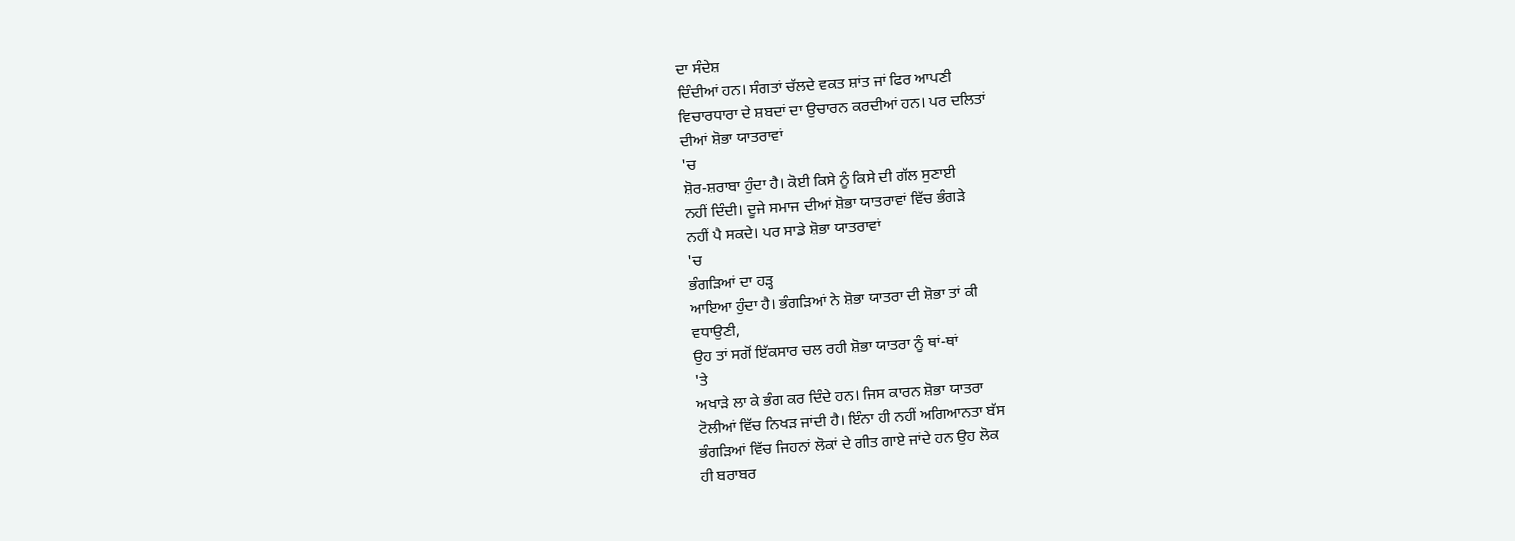ਦਾ ਸੰਦੇਸ਼
ਦਿੰਦੀਆਂ ਹਨ। ਸੰਗਤਾਂ ਚੱਲਦੇ ਵਕਤ ਸ਼ਾਂਤ ਜਾਂ ਫਿਰ ਆਪਣੀ
ਵਿਚਾਰਧਾਰਾ ਦੇ ਸ਼ਬਦਾਂ ਦਾ ਉਚਾਰਨ ਕਰਦੀਆਂ ਹਨ। ਪਰ ਦਲਿਤਾਂ
ਦੀਆਂ ਸ਼ੋਭਾ ਯਾਤਰਾਵਾਂ
'ਚ
ਸ਼ੋਰ-ਸ਼ਰਾਬਾ ਹੁੰਦਾ ਹੈ। ਕੋਈ ਕਿਸੇ ਨੂੰ ਕਿਸੇ ਦੀ ਗੱਲ ਸੁਣਾਈ
ਨਹੀਂ ਦਿੰਦੀ। ਦੂਜੇ ਸਮਾਜ ਦੀਆਂ ਸ਼ੋਭਾ ਯਾਤਰਾਵਾਂ ਵਿੱਚ ਭੰਗੜੇ
ਨਹੀਂ ਪੈ ਸਕਦੇ। ਪਰ ਸਾਡੇ ਸ਼ੋਭਾ ਯਾਤਰਾਵਾਂ
'ਚ
ਭੰਗੜਿਆਂ ਦਾ ਹੜ੍ਹ
ਆਇਆ ਹੁੰਦਾ ਹੈ। ਭੰਗੜਿਆਂ ਨੇ ਸ਼ੋਭਾ ਯਾਤਰਾ ਦੀ ਸ਼ੋਭਾ ਤਾਂ ਕੀ
ਵਧਾਉਣੀ,
ਉਹ ਤਾਂ ਸਗੋਂ ਇੱਕਸਾਰ ਚਲ ਰਹੀ ਸ਼ੋਭਾ ਯਾਤਰਾ ਨੂੰ ਥਾਂ-ਥਾਂ
'ਤੇ
ਅਖਾੜੇ ਲਾ ਕੇ ਭੰਗ ਕਰ ਦਿੰਦੇ ਹਨ। ਜਿਸ ਕਾਰਨ ਸ਼ੋਭਾ ਯਾਤਰਾ
ਟੋਲੀਆਂ ਵਿੱਚ ਨਿਖੜ ਜਾਂਦੀ ਹੈ। ਇੰਨਾ ਹੀ ਨਹੀਂ ਅਗਿਆਨਤਾ ਬੱਸ
ਭੰਗੜਿਆਂ ਵਿੱਚ ਜਿਹਨਾਂ ਲੋਕਾਂ ਦੇ ਗੀਤ ਗਾਏ ਜਾਂਦੇ ਹਨ ਉਹ ਲੋਕ
ਹੀ ਬਰਾਬਰ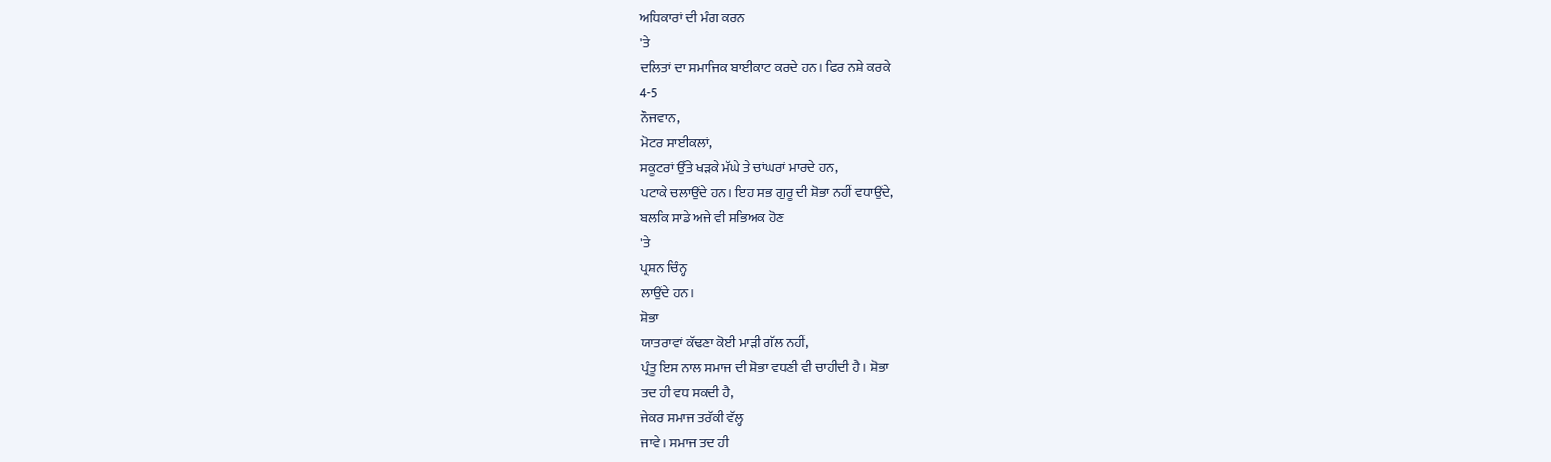ਅਧਿਕਾਰਾਂ ਦੀ ਮੰਗ ਕਰਨ
'ਤੇ
ਦਲਿਤਾਂ ਦਾ ਸਮਾਜਿਕ ਬਾਈਕਾਟ ਕਰਦੇ ਹਨ। ਫਿਰ ਨਸ਼ੇ ਕਰਕੇ
4-5
ਨੌਜਵਾਨ,
ਮੋਟਰ ਸਾਈਕਲਾਂ,
ਸਕੂਟਰਾਂ ਉੱਤੇ ਖੜਕੇ ਮੱਘੇ ਤੇ ਚਾਂਘਰਾਂ ਮਾਰਦੇ ਹਨ,
ਪਟਾਕੇ ਚਲਾਉਂਦੇ ਹਨ। ਇਹ ਸਭ ਗੁਰੂ ਦੀ ਸ਼ੋਭਾ ਨਹੀਂ ਵਧਾਉਂਦੇ,
ਬਲਕਿ ਸਾਡੇ ਅਜੇ ਵੀ ਸਭਿਅਕ ਹੋਣ
'ਤੇ
ਪ੍ਰਸ਼ਨ ਚਿੰਨ੍ਹ
ਲਾਉਂਦੇ ਹਨ।
ਸ਼ੋਭਾ
ਯਾਤਰਾਵਾਂ ਕੱਢਣਾ ਕੋਈ ਮਾੜੀ ਗੱਲ ਨਹੀਂ,
ਪ੍ਰੰਤੂ ਇਸ ਨਾਲ ਸਮਾਜ ਦੀ ਸ਼ੋਭਾ ਵਧਣੀ ਵੀ ਚਾਹੀਦੀ ਹੈ। ਸ਼ੋਭਾ
ਤਦ ਹੀ ਵਧ ਸਕਦੀ ਹੈ,
ਜੇਕਰ ਸਮਾਜ ਤਰੱਕੀ ਵੱਲ੍ਹ
ਜਾਵੇ। ਸਮਾਜ ਤਦ ਹੀ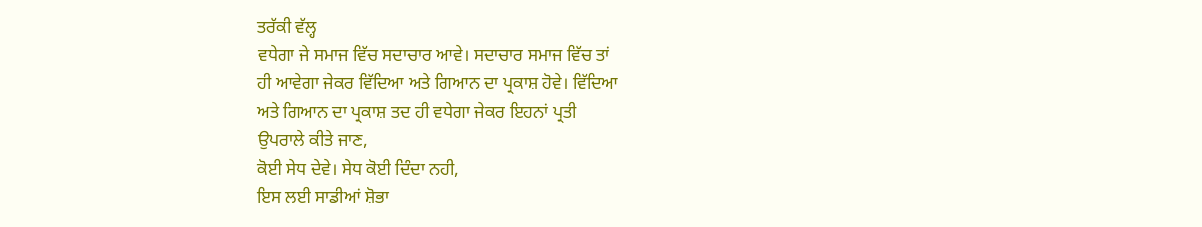ਤਰੱਕੀ ਵੱਲ੍ਹ
ਵਧੇਗਾ ਜੇ ਸਮਾਜ ਵਿੱਚ ਸਦਾਚਾਰ ਆਵੇ। ਸਦਾਚਾਰ ਸਮਾਜ ਵਿੱਚ ਤਾਂ
ਹੀ ਆਵੇਗਾ ਜੇਕਰ ਵਿੱਦਿਆ ਅਤੇ ਗਿਆਨ ਦਾ ਪ੍ਰਕਾਸ਼ ਹੋਵੇ। ਵਿੱਦਿਆ
ਅਤੇ ਗਿਆਨ ਦਾ ਪ੍ਰਕਾਸ਼ ਤਦ ਹੀ ਵਧੇਗਾ ਜੇਕਰ ਇਹਨਾਂ ਪ੍ਰਤੀ
ਉਪਰਾਲੇ ਕੀਤੇ ਜਾਣ,
ਕੋਈ ਸੇਧ ਦੇਵੇ। ਸੇਧ ਕੋਈ ਦਿੰਦਾ ਨਹੀ,
ਇਸ ਲਈ ਸਾਡੀਆਂ ਸ਼ੋਭਾ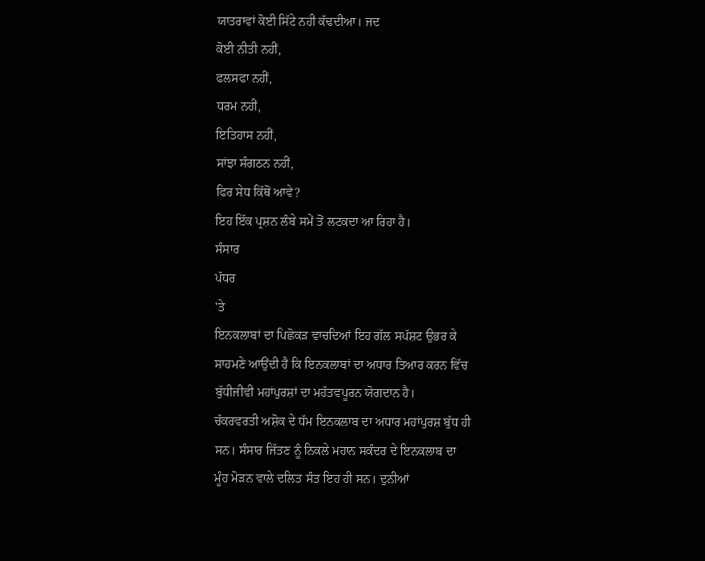ਯਾਤਰਾਵਾਂ ਕੋਈ ਸਿੱਟੇ ਨਹੀ ਕੱਢਦੀਆ। ਜਦ
ਕੋਈ ਨੀਤੀ ਨਹੀਂ,
ਫਲਸਫਾ ਨਹੀਂ,
ਧਰਮ ਨਹੀਂ,
ਇਤਿਹਾਸ ਨਹੀਂ,
ਸਾਂਝਾ ਸੰਗਠਨ ਨਹੀਂ,
ਫਿਰ ਸੇਧ ਕਿੱਥੋਂ ਆਵੇ?
ਇਹ ਇੱਕ ਪ੍ਰਸ਼ਨ ਲੰਬੇ ਸਮੇਂ ਤੋਂ ਲਟਕਦਾ ਆ ਰਿਹਾ ਹੈ।
ਸੰਸਾਰ
ਪੱਧਰ
'ਤੇ
ਇਨਕਲਾਬਾਂ ਦਾ ਪਿਛੋਕੜ ਵਾਚਦਿਆਂ ਇਹ ਗੱਲ ਸਪੱਸ਼ਟ ਉਭਰ ਕੇ
ਸਾਹਮਣੇ ਆਉਂਦੀ ਹੈ ਕਿ ਇਨਕਲਾਬਾਂ ਦਾ ਅਧਾਰ ਤਿਆਰ ਕਰਨ ਵਿੱਚ
ਬੁੱਧੀਜੀਵੀ ਮਹਾਂਪੁਰਸ਼ਾਂ ਦਾ ਮਹੱਤਵਪੂਰਨ ਯੋਗਦਾਨ ਹੈ।
ਚੱਕਰਵਰਤੀ ਅਸ਼ੋਕ ਦੇ ਧੱਮ ਇਨਕਲਾਬ ਦਾ ਅਧਾਰ ਮਹਾਂਪੁਰਸ਼ ਬੁੱਧ ਹੀ
ਸਨ। ਸੰਸਾਰ ਜਿੱਤਣ ਨੂੰ ਨਿਕਲੇ ਮਹਾਨ ਸਕੰਦਰ ਦੇ ਇਨਕਲਾਬ ਦਾ
ਮੂੰਹ ਮੋੜਨ ਵਾਲੇ ਦਲਿਤ ਸੰਤ ਇਹ ਹੀ ਸਨ। ਦੁਨੀਆਂ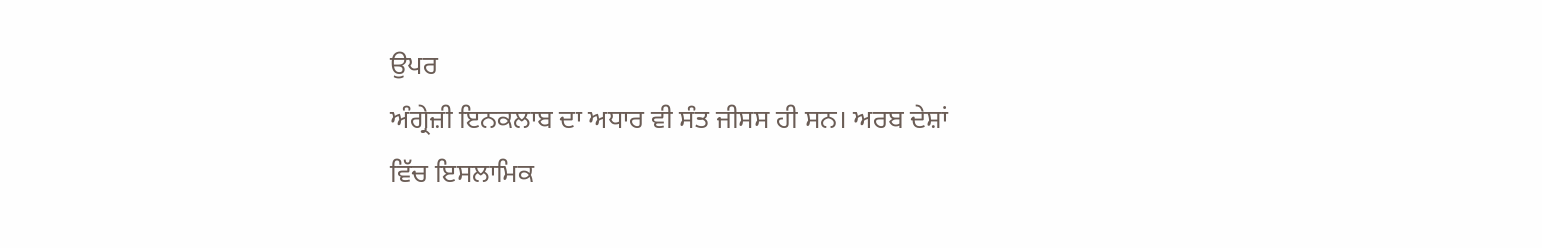ਉਪਰ
ਅੰਗ੍ਰੇਜ਼ੀ ਇਨਕਲਾਬ ਦਾ ਅਧਾਰ ਵੀ ਸੰਤ ਜੀਸਸ ਹੀ ਸਨ। ਅਰਬ ਦੇਸ਼ਾਂ
ਵਿੱਚ ਇਸਲਾਮਿਕ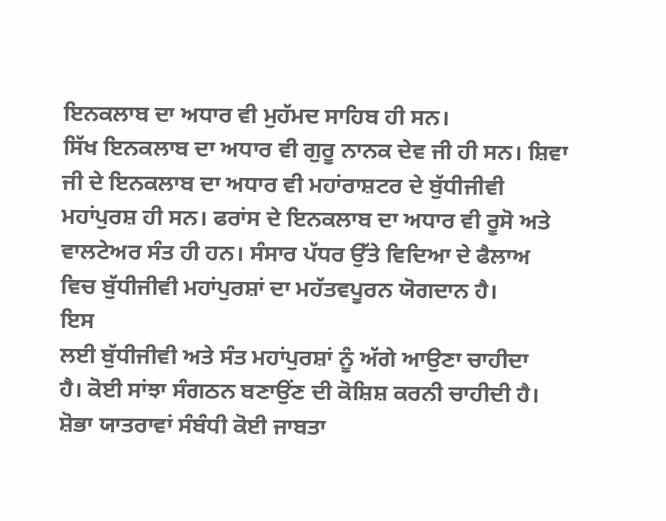ਇਨਕਲਾਬ ਦਾ ਅਧਾਰ ਵੀ ਮੁਹੱਮਦ ਸਾਹਿਬ ਹੀ ਸਨ।
ਸਿੱਖ ਇਨਕਲਾਬ ਦਾ ਅਧਾਰ ਵੀ ਗੁਰੂ ਨਾਨਕ ਦੇਵ ਜੀ ਹੀ ਸਨ। ਸ਼ਿਵਾ
ਜੀ ਦੇ ਇਨਕਲਾਬ ਦਾ ਅਧਾਰ ਵੀ ਮਹਾਂਰਾਸ਼ਟਰ ਦੇ ਬੁੱਧੀਜੀਵੀ
ਮਹਾਂਪੁਰਸ਼ ਹੀ ਸਨ। ਫਰਾਂਸ ਦੇ ਇਨਕਲਾਬ ਦਾ ਅਧਾਰ ਵੀ ਰੂਸੋ ਅਤੇ
ਵਾਲਟੇਅਰ ਸੰਤ ਹੀ ਹਨ। ਸੰਸਾਰ ਪੱਧਰ ਉੱਤੇ ਵਿਦਿਆ ਦੇ ਫੈਲਾਅ
ਵਿਚ ਬੁੱਧੀਜੀਵੀ ਮਹਾਂਪੁਰਸ਼ਾਂ ਦਾ ਮਹੱਤਵਪੂਰਨ ਯੋਗਦਾਨ ਹੈ।
ਇਸ
ਲਈ ਬੁੱਧੀਜੀਵੀ ਅਤੇ ਸੰਤ ਮਹਾਂਪੁਰਸ਼ਾਂ ਨੂੰ ਅੱਗੇ ਆਉਣਾ ਚਾਹੀਦਾ
ਹੈ। ਕੋਈ ਸਾਂਝਾ ਸੰਗਠਨ ਬਣਾਉਂਣ ਦੀ ਕੋਸ਼ਿਸ਼ ਕਰਨੀ ਚਾਹੀਦੀ ਹੈ।
ਸ਼ੋਭਾ ਯਾਤਰਾਵਾਂ ਸੰਬੰਧੀ ਕੋਈ ਜਾਬਤਾ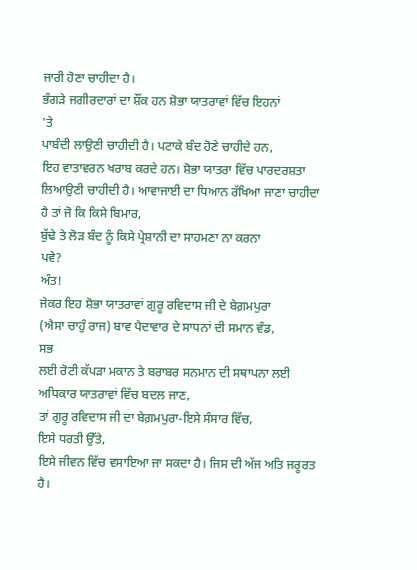ਜਾਰੀ ਹੋਣਾ ਚਾਹੀਦਾ ਹੈ।
ਭੰਗੜੇ ਜਗੀਰਦਾਰਾਂ ਦਾ ਸ਼ੌਂਕ ਹਨ ਸ਼ੋਭਾ ਯਾਤਰਾਵਾਂ ਵਿੱਚ ਇਹਨਾਂ
'ਤੇ
ਪਾਬੰਦੀ ਲਾਉਣੀ ਚਾਹੀਦੀ ਹੈ। ਪਟਾਕੇ ਬੰਦ ਹੋਣੇ ਚਾਹੀਦੇ ਹਨ,
ਇਹ ਵਾਤਾਵਰਨ ਖਰਾਬ ਕਰਦੇ ਹਨ। ਸ਼ੋਭਾ ਯਾਤਰਾ ਵਿੱਚ ਪਾਰਦਰਸ਼ਤਾ
ਲਿਆਉਣੀ ਚਾਹੀਦੀ ਹੈ। ਆਵਾਜਾਈ ਦਾ ਧਿਆਨ ਰੱਖਿਆ ਜਾਣਾ ਚਾਹੀਦਾ
ਹੈ ਤਾਂ ਜੋ ਕਿ ਕਿਸੇ ਬਿਮਾਰ,
ਬੁੱਢੇ ਤੇ ਲੋੜ ਬੰਦ ਨੂੰ ਕਿਸੇ ਪ੍ਰੇਸ਼ਾਨੀ ਦਾ ਸਾਹਮਣਾ ਨਾ ਕਰਨਾ
ਪਵੇ?
ਅੰਤ!
ਜੇਕਰ ਇਹ ਸ਼ੋਭਾ ਯਾਤਰਾਵਾਂ ਗੁਰੂ ਰਵਿਦਾਸ ਜੀ ਦੇ ਬੇਗ਼ਮਪੁਰਾ
(ਐਸਾ ਚਾਹੁੰ ਰਾਜ) ਬਾਵ ਪੈਦਾਵਾਰ ਦੇ ਸਾਧਨਾਂ ਦੀ ਸਮਾਨ ਵੰਡ,
ਸਭ
ਲਈ ਰੋਟੀ ਕੱਪੜਾ ਮਕਾਨ ਤੇ ਬਰਾਬਰ ਸਨਮਾਨ ਦੀ ਸਥਾਪਨਾ ਲਈ
ਅਧਿਕਾਰ ਯਾਤਰਾਵਾਂ ਵਿੱਚ ਬਦਲ ਜਾਣ,
ਤਾਂ ਗੁਰੂ ਰਵਿਦਾਸ ਜੀ ਦਾ ਬੇਗ਼ਮਪੁਰਾ-ਇਸੇ ਸੰਸਾਰ ਵਿੱਚ,
ਇਸੇ ਧਰਤੀ ਉੱਤੇ,
ਇਸੇ ਜੀਵਨ ਵਿੱਚ ਵਸਾਇਆ ਜਾ ਸਕਦਾ ਹੈ। ਜਿਸ ਦੀ ਅੱਜ ਅਤਿ ਜਰੂਰਤ
ਹੈ।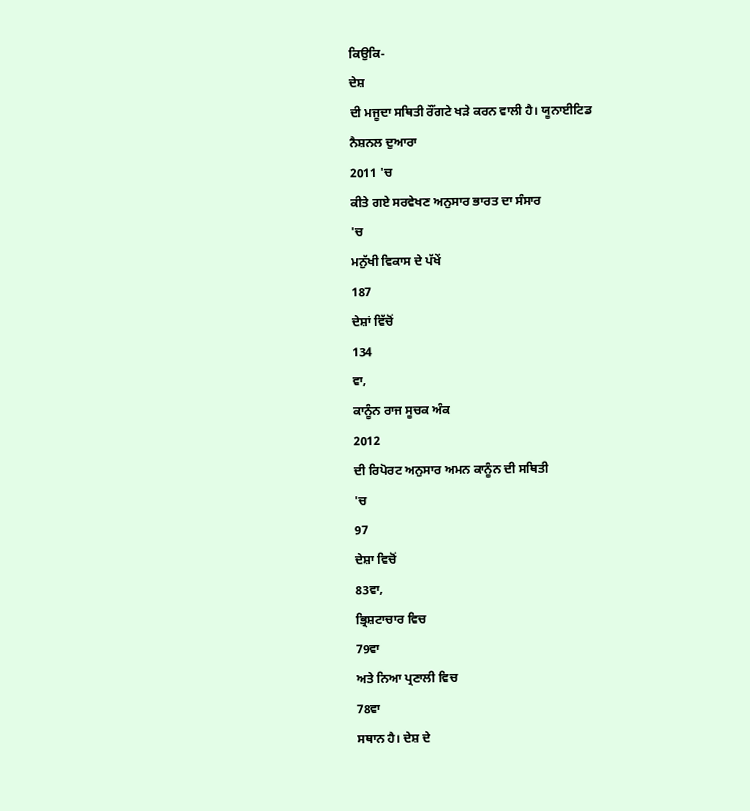ਕਿਉਕਿ-
ਦੇਸ਼
ਦੀ ਮਜੂਦਾ ਸਥਿਤੀ ਰੌਂਗਟੇ ਖੜੇ ਕਰਨ ਵਾਲੀ ਹੈ। ਯੂਨਾਈਟਿਡ
ਨੈਸ਼ਨਲ ਦੁਆਰਾ
2011 'ਚ
ਕੀਤੇ ਗਏ ਸਰਵੇਖਣ ਅਨੁਸਾਰ ਭਾਰਤ ਦਾ ਸੰਸਾਰ
'ਚ
ਮਨੁੱਖੀ ਵਿਕਾਸ ਦੇ ਪੱਖੇਂ
187
ਦੇਸ਼ਾਂ ਵਿੱਚੋਂ
134
ਵਾ,
ਕਾਨੂੰਨ ਰਾਜ ਸੂਚਕ ਅੰਕ
2012
ਦੀ ਰਿਪੋਰਟ ਅਨੁਸਾਰ ਅਮਨ ਕਾਨੂੰਨ ਦੀ ਸਥਿਤੀ
'ਚ
97
ਦੇਸ਼ਾ ਵਿਚੋਂ
83ਵਾ,
ਭ੍ਰਿਸ਼ਟਾਚਾਰ ਵਿਚ
79ਵਾ
ਅਤੇ ਨਿਆ ਪ੍ਰਣਾਲੀ ਵਿਚ
78ਵਾ
ਸਥਾਨ ਹੈ। ਦੇਸ਼ ਦੇ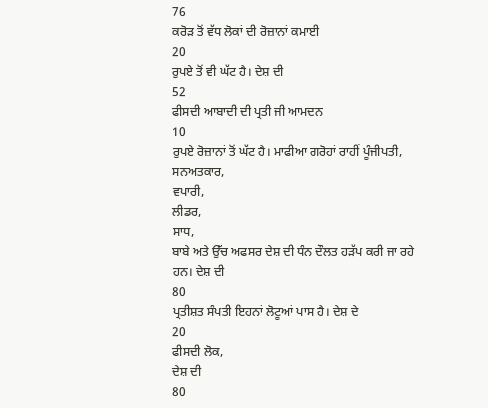76
ਕਰੋੜ ਤੋਂ ਵੱਧ ਲੋਕਾਂ ਦੀ ਰੋਜ਼ਾਨਾਂ ਕਮਾਈ
20
ਰੁਪਏ ਤੋਂ ਵੀ ਘੱਟ ਹੈ। ਦੇਸ਼ ਦੀ
52
ਫੀਸਦੀ ਆਬਾਦੀ ਦੀ ਪ੍ਰਤੀ ਜੀ ਆਮਦਨ
10
ਰੁਪਏ ਰੋਜ਼ਾਨਾਂ ਤੋਂ ਘੱਟ ਹੈ। ਮਾਫੀਆ ਗਰੋਹਾਂ ਰਾਹੀਂ ਪੂੰਜੀਪਤੀ,
ਸਨਅਤਕਾਰ,
ਵਪਾਰੀ,
ਲੀਡਰ,
ਸਾਧ,
ਬਾਬੇ ਅਤੇ ਉੱਚ ਅਫਸਰ ਦੇਸ਼ ਦੀ ਧੰਨ ਦੌਲਤ ਹੜੱਪ ਕਰੀ ਜਾ ਰਹੇ
ਹਨ। ਦੇਸ਼ ਦੀ
80
ਪ੍ਰਤੀਸ਼ਤ ਸੰਪਤੀ ਇਹਨਾਂ ਲੋਟੂਆਂ ਪਾਸ ਹੈ। ਦੇਸ਼ ਦੇ
20
ਫੀਸਦੀ ਲੋਕ,
ਦੇਸ਼ ਦੀ
80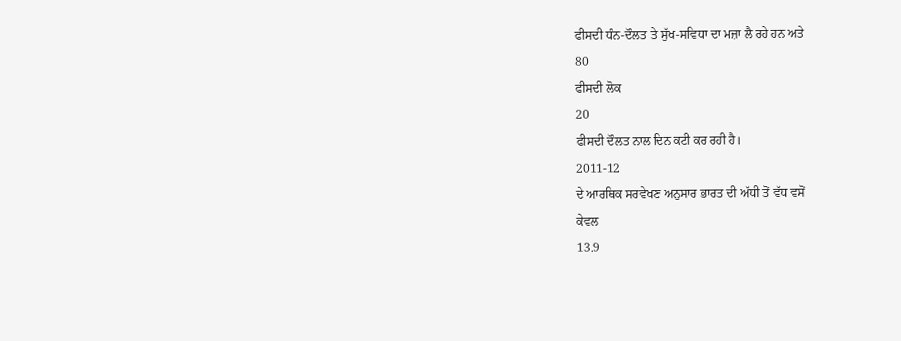ਫੀਸਦੀ ਧੰਨ-ਦੌਲਤ ਤੇ ਸੁੱਖ-ਸਵਿਧਾ ਦਾ ਮਜ਼ਾ ਲੈ ਰਹੇ ਹਨ ਅਤੇ
80
ਫੀਸਦੀ ਲੋਕ
20
ਫੀਸਦੀ ਦੌਲਤ ਨਾਲ ਦਿਨ ਕਟੀ ਕਰ ਰਹੀ ਹੈ।
2011-12
ਦੇ ਆਰਥਿਕ ਸਰਵੇਖਣ ਅਨੁਸਾਰ ਭਾਰਤ ਦੀ ਅੱਧੀ ਤੋਂ ਵੱਧ ਵਸੋਂ
ਕੇਵਲ
13.9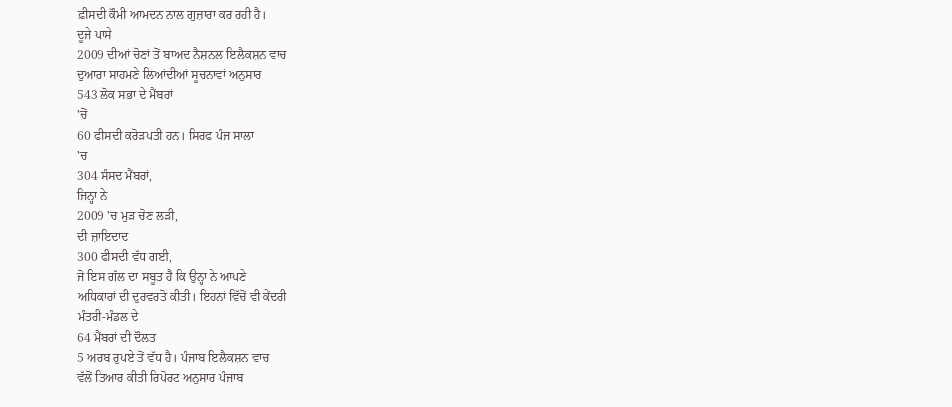ਫ਼ੀਸਦੀ ਕੌਮੀ ਆਮਦਨ ਨਾਲ ਗੁਜ਼ਾਰਾ ਕਰ ਰਹੀ ਹੈ।
ਦੂਜੇ ਪਾਸੇ
2009 ਦੀਆਂ ਚੋਣਾਂ ਤੋਂ ਬਾਅਦ ਨੈਸ਼ਨਲ ਇਲੈਕਸ਼ਨ ਵਾਚ
ਦੁਆਰਾ ਸਾਹਮਣੇ ਲਿਆਂਦੀਆਂ ਸੂਚਨਾਵਾਂ ਅਨੁਸਾਰ
543 ਲੋਕ ਸਭਾ ਦੇ ਮੈਂਬਰਾਂ
'ਚੋਂ
60 ਫੀਸਦੀ ਕਰੋੜਪਤੀ ਹਨ। ਸਿਰਫ ਪੰਜ ਸਾਲਾ
'ਚ
304 ਸੰਸਦ ਮੈਂਬਰਾਂ,
ਜਿਨ੍ਹਾ ਨੇ
2009 'ਚ ਮੁੜ ਚੋਣ ਲੜੀ,
ਦੀ ਜ਼ਾਇਦਾਦ
300 ਫੀਸਦੀ ਵੱਧ ਗਈ,
ਜੋ ਇਸ ਗੱਲ ਦਾ ਸਬੂਤ ਹੈ ਕਿ ਉਨ੍ਹਾ ਨੇ ਆਪਣੇ
ਅਧਿਕਾਰਾਂ ਦੀ ਦੁਰਵਰਤੋ ਕੀਤੀ। ਇਹਨਾਂ ਵਿੱਚੋਂ ਵੀ ਕੇਂਦਰੀ
ਮੰਤਰੀ-ਮੰਡਲ ਦੇ
64 ਮੈਂਬਰਾਂ ਦੀ ਦੌਲਤ
5 ਅਰਬ ਰੁਪਏ ਤੋਂ ਵੱਧ ਹੈ। ਪੰਜਾਬ ਇਲੈਕਸ਼ਨ ਵਾਚ
ਵੱਲੋਂ ਤਿਆਰ ਕੀਤੀ ਰਿਪੋਰਟ ਅਨੁਸਾਰ ਪੰਜਾਬ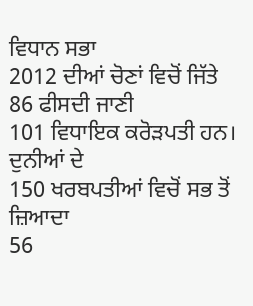ਵਿਧਾਨ ਸਭਾ
2012 ਦੀਆਂ ਚੋਣਾਂ ਵਿਚੋਂ ਜਿੱਤੇ
86 ਫੀਸਦੀ ਜਾਣੀ
101 ਵਿਧਾਇਕ ਕਰੋੜਪਤੀ ਹਨ। ਦੁਨੀਆਂ ਦੇ
150 ਖਰਬਪਤੀਆਂ ਵਿਚੋਂ ਸਭ ਤੋਂ ਜ਼ਿਆਦਾ
56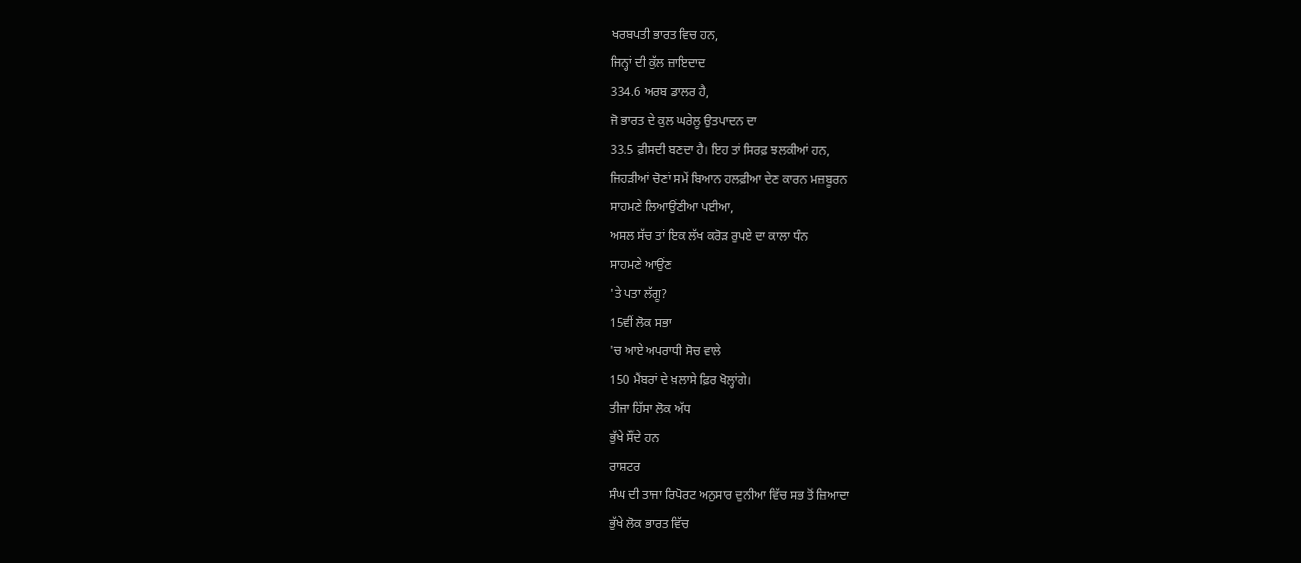ਖਰਬਪਤੀ ਭਾਰਤ ਵਿਚ ਹਨ,
ਜਿਨ੍ਹਾਂ ਦੀ ਕੁੱਲ ਜ਼ਾਇਦਾਦ
334.6 ਅਰਬ ਡਾਲਰ ਹੈ,
ਜੋ ਭਾਰਤ ਦੇ ਕੁਲ ਘਰੇਲੂ ਉਤਪਾਦਨ ਦਾ
33.5 ਫ਼ੀਸਦੀ ਬਣਦਾ ਹੈ। ਇਹ ਤਾਂ ਸਿਰਫ਼ ਝਲਕੀਆਂ ਹਨ,
ਜਿਹੜੀਆਂ ਚੋਣਾਂ ਸਮੇਂ ਬਿਆਨ ਹਲਫ਼ੀਆ ਦੇਣ ਕਾਰਨ ਮਜ਼ਬੂਰਨ
ਸਾਹਮਣੇ ਲਿਆਉਂਣੀਆ ਪਈਆ,
ਅਸਲ ਸੱਚ ਤਾਂ ਇਕ ਲੱਖ ਕਰੋੜ ਰੁਪਏ ਦਾ ਕਾਲਾ ਧੰਨ
ਸਾਹਮਣੇ ਆਉਂਣ
'ਤੇ ਪਤਾ ਲੱਗੂ?
15ਵੀਂ ਲੋਕ ਸਭਾ
'ਚ ਆਏ ਅਪਰਾਧੀ ਸੋਚ ਵਾਲੇ
150 ਮੈਂਬਰਾਂ ਦੇ ਖ਼ਲਾਸੇ ਫ਼ਿਰ ਖੋਲ੍ਹਾਂਗੇ।
ਤੀਜਾ ਹਿੱਸਾ ਲੋਕ ਅੱਧ
ਭੁੱਖੇ ਸੌਂਦੇ ਹਨ
ਰਾਸ਼ਟਰ
ਸੰਘ ਦੀ ਤਾਜਾ ਰਿਪੋਰਟ ਅਨੁਸਾਰ ਦੁਨੀਆ ਵਿੱਚ ਸਭ ਤੋਂ ਜ਼ਿਆਦਾ
ਭੁੱਖੇ ਲੋਕ ਭਾਰਤ ਵਿੱਚ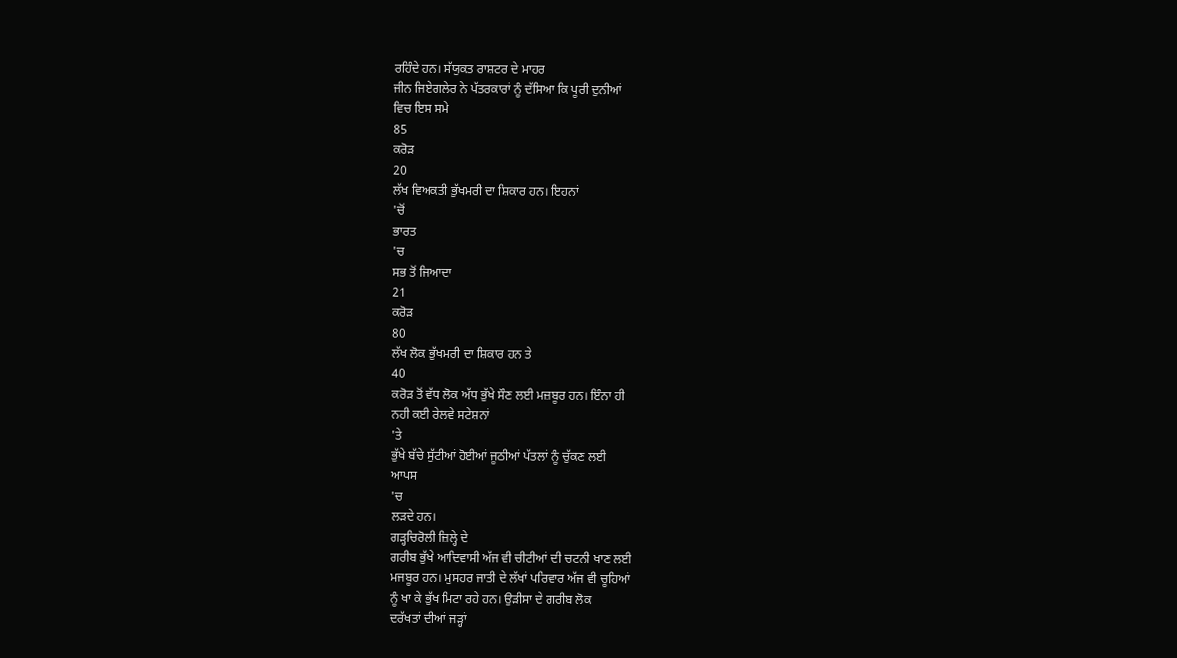ਰਹਿੰਦੇ ਹਨ। ਸੱਯੁਕਤ ਰਾਸ਼ਟਰ ਦੇ ਮਾਹਰ
ਜੀਨ ਜਿਏਗਲੇਰ ਨੇ ਪੱਤਰਕਾਰਾਂ ਨੂੰ ਦੱਸਿਆ ਕਿ ਪੂਰੀ ਦੁਨੀਆਂ
ਵਿਚ ਇਸ ਸਮੇ
85
ਕਰੋੜ
20
ਲੱਖ ਵਿਅਕਤੀ ਭੁੱਖਮਰੀ ਦਾ ਸ਼ਿਕਾਰ ਹਨ। ਇਹਨਾਂ
'ਚੋਂ
ਭਾਰਤ
'ਚ
ਸਭ ਤੋਂ ਜਿਆਦਾ
21
ਕਰੋੜ
80
ਲੱਖ ਲੋਕ ਭੁੱਖਮਰੀ ਦਾ ਸ਼ਿਕਾਰ ਹਨ ਤੇ
40
ਕਰੋੜ ਤੋਂ ਵੱਧ ਲੋਕ ਅੱਧ ਭੁੱਖੇ ਸੌਣ ਲਈ ਮਜ਼ਬੂਰ ਹਨ। ਇੰਨਾ ਹੀ
ਨਹੀ ਕਈ ਰੇਲਵੇ ਸਟੇਸ਼ਨਾਂ
'ਤੇ
ਭੁੱਖੇ ਬੱਚੇ ਸੁੱਟੀਆਂ ਹੋਈਆਂ ਜੂਠੀਆਂ ਪੱਤਲਾਂ ਨੂੰ ਚੁੱਕਣ ਲਈ
ਆਪਸ
'ਚ
ਲੜਦੇ ਹਨ।
ਗੜ੍ਹਚਿਰੋਲੀ ਜ਼ਿਲ੍ਹੇ ਦੇ
ਗਰੀਬ ਭੁੱਖੇ ਆਦਿਵਾਸੀ ਅੱਜ ਵੀ ਚੀਟੀਆਂ ਦੀ ਚਟਨੀ ਖਾਣ ਲਈ
ਮਜਬੂਰ ਹਨ। ਮੁਸਹਰ ਜਾਤੀ ਦੇ ਲੱਖਾਂ ਪਰਿਵਾਰ ਅੱਜ ਵੀ ਚੂਹਿਆਂ
ਨੂੰ ਖਾ ਕੇ ਭੁੱਖ ਮਿਟਾ ਰਹੇ ਹਨ। ਉੜੀਸਾ ਦੇ ਗਰੀਬ ਲੋਕ
ਦਰੱਖਤਾਂ ਦੀਆਂ ਜੜ੍ਹਾਂ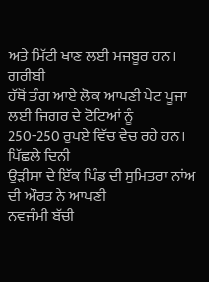ਅਤੇ ਮਿੱਟੀ ਖਾਣ ਲਈ ਮਜਬੂਰ ਹਨ। ਗਰੀਬੀ
ਹੱਥੋਂ ਤੰਗ ਆਏ ਲੋਕ ਆਪਣੀ ਪੇਟ ਪੂਜਾ ਲਈ ਜਿਗਰ ਦੇ ਟੋਟਿਆਂ ਨੂੰ
250-250 ਰੁਪਏ ਵਿੱਚ ਵੇਚ ਰਹੇ ਹਨ। ਪਿੱਛਲੇ ਦਿਨੀ
ਉੜੀਸਾ ਦੇ ਇੱਕ ਪਿੰਡ ਦੀ ਸੁਮਿਤਰਾ ਨਾਂਅ ਦੀ ਔਰਤ ਨੇ ਆਪਣੀ
ਨਵਜੰਮੀ ਬੱਚੀ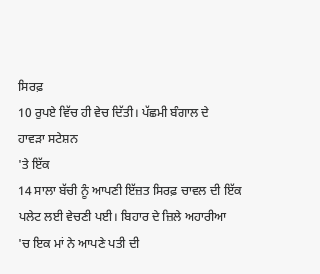ਸਿਰਫ਼
10 ਰੁਪਏ ਵਿੱਚ ਹੀ ਵੇਚ ਦਿੱਤੀ। ਪੱਛਮੀ ਬੰਗਾਲ ਦੇ
ਹਾਵੜਾ ਸਟੇਸ਼ਨ
'ਤੇ ਇੱਕ
14 ਸਾਲਾ ਬੱਚੀ ਨੂੰ ਆਪਣੀ ਇੱਜ਼ਤ ਸਿਰਫ਼ ਚਾਵਲ ਦੀ ਇੱਕ
ਪਲੇਟ ਲਈ ਵੇਚਣੀ ਪਈ। ਬਿਹਾਰ ਦੇ ਜ਼ਿਲੇ ਅਹਾਰੀਆ
'ਚ ਇਕ ਮਾਂ ਨੇ ਆਪਣੇ ਪਤੀ ਦੀ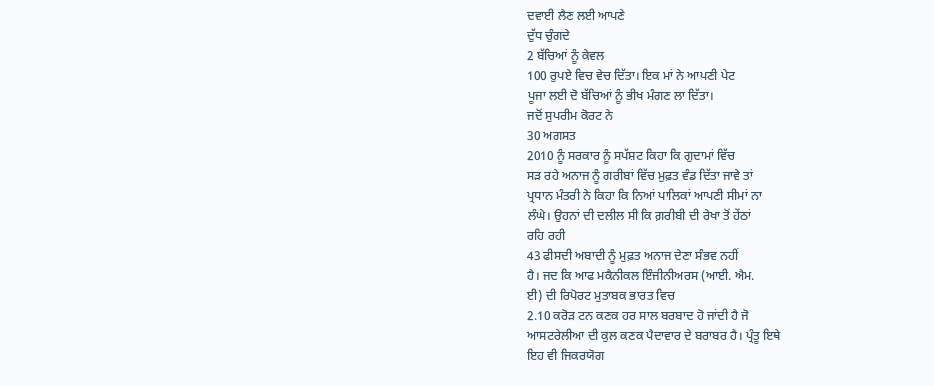ਦਵਾਈ ਲੈਣ ਲਈ ਆਪਣੇ
ਦੁੱਧ ਚੁੰਗਦੇ
2 ਬੱਚਿਆਂ ਨੂੰ ਕੇਵਲ
100 ਰੁਪਏ ਵਿਚ ਵੇਚ ਦਿੱਤਾ। ਇਕ ਮਾਂ ਨੇ ਆਪਣੀ ਪੇਟ
ਪੂਜਾ ਲਈ ਦੋ ਬੱਚਿਆਂ ਨੂੰ ਭੀਖ ਮੰਗਣ ਲਾ ਦਿੱਤਾ।
ਜਦੋਂ ਸੁਪਰੀਮ ਕੋਰਟ ਨੇ
30 ਅਗਸਤ
2010 ਨੂੰ ਸਰਕਾਰ ਨੂੰ ਸਪੱਸ਼ਟ ਕਿਹਾ ਕਿ ਗੁਦਾਮਾਂ ਵਿੱਚ
ਸੜ ਰਹੇ ਅਨਾਜ ਨੂੰ ਗਰੀਬਾਂ ਵਿੱਚ ਮੁਫ਼ਤ ਵੰਡ ਦਿੱਤਾ ਜਾਵੇ ਤਾਂ
ਪ੍ਰਧਾਨ ਮੰਤਰੀ ਨੇ ਕਿਹਾ ਕਿ ਨਿਆਂ ਪਾਲਿਕਾਂ ਆਪਣੀ ਸੀਮਾਂ ਨਾ
ਲੰਘੇ। ਉਹਨਾਂ ਦੀ ਦਲੀਲ ਸੀ ਕਿ ਗ਼ਰੀਬੀ ਦੀ ਰੇਖਾ ਤੋਂ ਹੇਂਠਾਂ
ਰਹਿ ਰਹੀ
43 ਫੀਸਦੀ ਅਬਾਦੀ ਨੂੰ ਮੁਫ਼ਤ ਅਨਾਜ ਦੇਣਾ ਸੰਭਵ ਨਹੀਂ
ਹੈ। ਜਦ ਕਿ ਆਫ ਮਕੈਨੀਕਲ ਇੰਜੀਨੀਅਰਸ (ਆਈ. ਐਮ.
ਈ) ਦੀ ਰਿਪੋਰਟ ਮੁਤਾਬਕ ਭਾਰਤ ਵਿਚ
2.10 ਕਰੋੜ ਟਨ ਕਣਕ ਹਰ ਸਾਲ ਬਰਬਾਦ ਹੋ ਜਾਂਦੀ ਹੈ ਜੋ
ਆਸਟਰੇਲੀਆ ਦੀ ਕੁਲ ਕਣਕ ਪੈਦਾਵਾਰ ਦੇ ਬਰਾਬਰ ਹੈ। ਪ੍ਰੰਤੂ ਇਥੇ
ਇਹ ਵੀ ਜਿਕਰਯੋਗ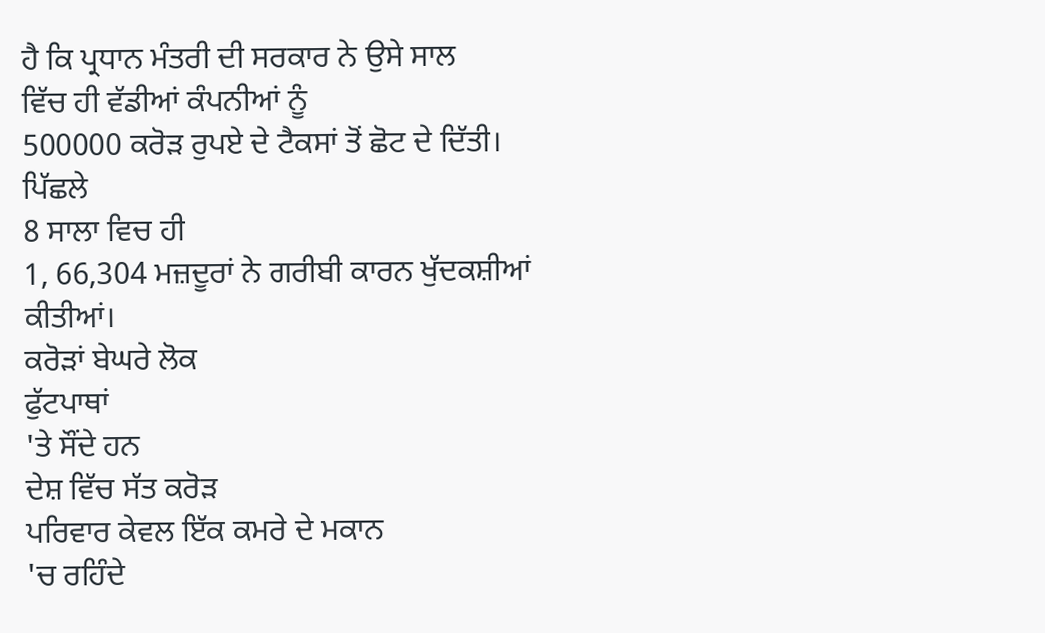ਹੈ ਕਿ ਪ੍ਰਧਾਨ ਮੰਤਰੀ ਦੀ ਸਰਕਾਰ ਨੇ ਉਸੇ ਸਾਲ
ਵਿੱਚ ਹੀ ਵੱਡੀਆਂ ਕੰਪਨੀਆਂ ਨੂੰ
500000 ਕਰੋੜ ਰੁਪਏ ਦੇ ਟੈਕਸਾਂ ਤੋਂ ਛੋਟ ਦੇ ਦਿੱਤੀ।
ਪਿੱਛਲੇ
8 ਸਾਲਾ ਵਿਚ ਹੀ
1, 66,304 ਮਜ਼ਦੂਰਾਂ ਨੇ ਗਰੀਬੀ ਕਾਰਨ ਖੁੱਦਕਸ਼ੀਆਂ
ਕੀਤੀਆਂ।
ਕਰੋੜਾਂ ਬੇਘਰੇ ਲੋਕ
ਫੁੱਟਪਾਥਾਂ
'ਤੇ ਸੌਂਦੇ ਹਨ
ਦੇਸ਼ ਵਿੱਚ ਸੱਤ ਕਰੋੜ
ਪਰਿਵਾਰ ਕੇਵਲ ਇੱਕ ਕਮਰੇ ਦੇ ਮਕਾਨ
'ਚ ਰਹਿੰਦੇ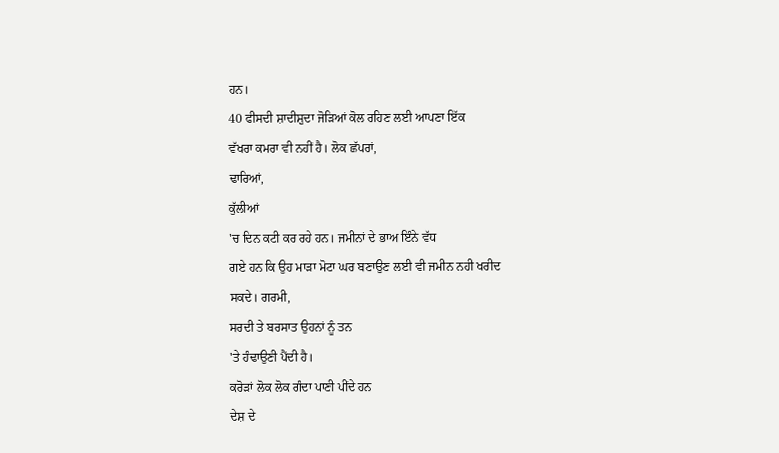ਹਨ।
40 ਫੀਸਦੀ ਸ਼ਾਦੀਸ਼ੁਦਾ ਜੋੜਿਆਂ ਕੋਲ ਰਹਿਣ ਲਈ ਆਪਣਾ ਇੱਕ
ਵੱਖਰਾ ਕਮਰਾ ਵੀ ਨਹੀਂ ਹੈ। ਲੋਕ ਛੱਪਰਾਂ,
ਢਾਰਿਆਂ,
ਕੁੱਲੀਆਂ
'ਚ ਦਿਨ ਕਟੀ ਕਰ ਰਹੇ ਹਨ। ਜਮੀਨਾਂ ਦੇ ਭਾਅ ਇੰਨੇ ਵੱਧ
ਗਏ ਹਨ ਕਿ ਉਹ ਮਾੜਾ ਮੋਟਾ ਘਰ ਬਣਾਉਣ ਲਈ ਵੀ ਜਮੀਨ ਨਹੀ ਖਰੀਦ
ਸਕਦੇ। ਗਰਮੀ,
ਸਰਦੀ ਤੇ ਬਰਸਾਤ ਉਹਨਾਂ ਨੂੰ ਤਨ
'ਤੇ ਹੰਢਾਉਣੀ ਪੈਂਦੀ ਹੈ।
ਕਰੋੜਾਂ ਲੋਕ ਲੋਕ ਗੰਦਾ ਪਾਣੀ ਪੀਂਦੇ ਹਨ
ਦੇਸ਼ ਦੇ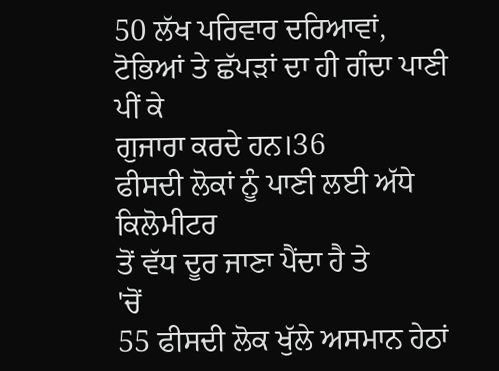50 ਲੱਖ ਪਰਿਵਾਰ ਦਰਿਆਵਾਂ,
ਟੋਭਿਆਂ ਤੇ ਛੱਪੜਾਂ ਦਾ ਹੀ ਗੰਦਾ ਪਾਣੀ ਪੀਂ ਕੇ
ਗੁਜਾਰਾ ਕਰਦੇ ਹਨ।36
ਫੀਸਦੀ ਲੋਕਾਂ ਨੂੰ ਪਾਣੀ ਲਈ ਅੱਧੇ ਕਿਲੋਮੀਟਰ
ਤੋਂ ਵੱਧ ਦੂਰ ਜਾਣਾ ਪੈਂਦਾ ਹੈ ਤੇ
'ਚੋਂ
55 ਫੀਸਦੀ ਲੋਕ ਖੁੱਲੇ ਅਸਮਾਨ ਹੇਠਾਂ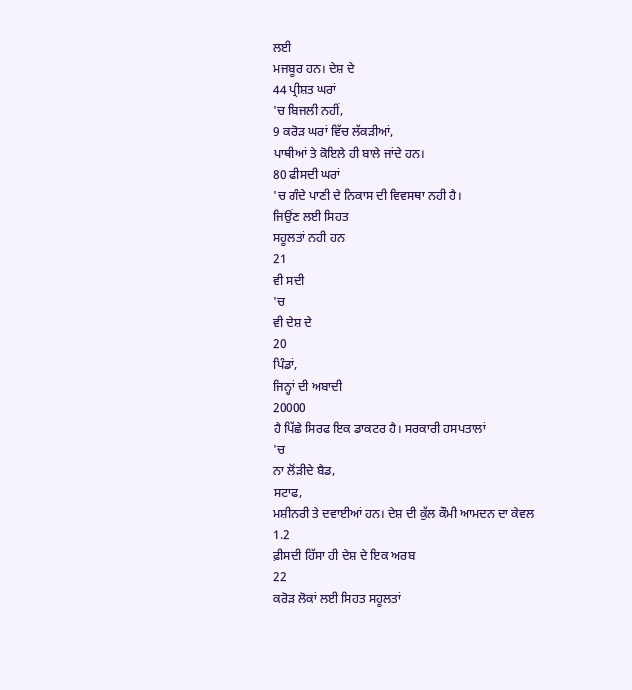ਲਈ
ਮਜਬੂਰ ਹਨ। ਦੇਸ਼ ਦੇ
44 ਪ੍ਰੀਸ਼ਤ ਘਰਾਂ
'ਚ ਬਿਜਲੀ ਨਹੀਂ,
9 ਕਰੋੜ ਘਰਾਂ ਵਿੱਚ ਲੱਕੜੀਆਂ,
ਪਾਥੀਆਂ ਤੇ ਕੋਇਲੇ ਹੀ ਬਾਲੇ ਜਾਂਦੇ ਹਨ।
80 ਫੀਸਦੀ ਘਰਾਂ
'ਚ ਗੰਦੇ ਪਾਣੀ ਦੇ ਨਿਕਾਸ ਦੀ ਵਿਵਸਥਾ ਨਹੀ ਹੈ।
ਜਿਉਂਣ ਲਈ ਸਿਹਤ
ਸਹੂਲਤਾਂ ਨਹੀ ਹਨ
21
ਵੀ ਸਦੀ
'ਚ
ਵੀ ਦੇਸ਼ ਦੇ
20
ਪਿੰਡਾਂ,
ਜਿਨ੍ਹਾਂ ਦੀ ਅਬਾਦੀ
20000
ਹੈ ਪਿੱਛੇ ਸਿਰਫ ਇਕ ਡਾਕਟਰ ਹੈ। ਸਰਕਾਰੀ ਹਸਪਤਾਲਾਂ
'ਚ
ਨਾ ਲੋਂੜੀਦੇ ਬੈਡ,
ਸਟਾਫ,
ਮਸ਼ੀਨਰੀ ਤੇ ਦਵਾਈਆਂ ਹਨ। ਦੇਸ਼ ਦੀ ਕੁੱਲ ਕੌਮੀ ਆਮਦਨ ਦਾ ਕੇਵਲ
1.2
ਫ਼ੀਸਦੀ ਹਿੱਸਾ ਹੀ ਦੇਸ਼ ਦੇ ਇਕ ਅਰਬ
22
ਕਰੋੜ ਲੋਕਾਂ ਲਈ ਸਿਹਤ ਸਹੂਲਤਾਂ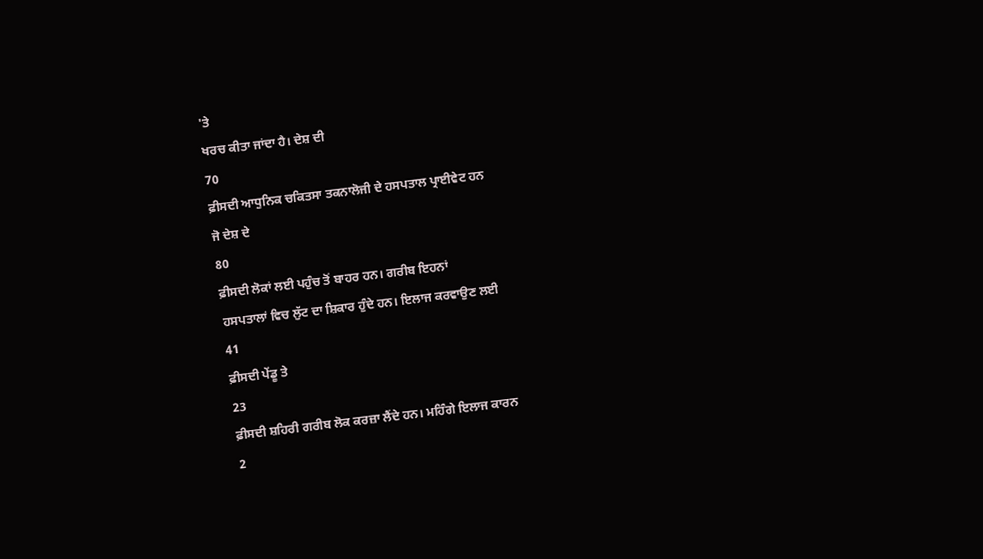'ਤੇ
ਖਰਚ ਕੀਤਾ ਜਾਂਦਾ ਹੈ। ਦੇਸ਼ ਦੀ
70
ਫ਼ੀਸਦੀ ਆਧੁਨਿਕ ਚਕਿਤਸਾ ਤਕਨਾਲੋਜੀ ਦੇ ਹਸਪਤਾਲ ਪ੍ਰਾਈਵੇਟ ਹਨ
ਜੋ ਦੇਸ਼ ਦੇ
80
ਫ਼ੀਸਦੀ ਲੋਕਾਂ ਲਈ ਪਹੁੰਚ ਤੋਂ ਬਾਹਰ ਹਨ। ਗਰੀਬ ਇਹਨਾਂ
ਹਸਪਤਾਲਾਂ ਵਿਚ ਲੁੱਟ ਦਾ ਸ਼ਿਕਾਰ ਹੁੰਦੇ ਹਨ। ਇਲਾਜ ਕਰਵਾਉਣ ਲਈ
41
ਫ਼ੀਸਦੀ ਪੇਂਡੂ ਤੇ
23
ਫ਼ੀਸਦੀ ਸ਼ਹਿਰੀ ਗਰੀਬ ਲੋਕ ਕਰਜ਼ਾ ਲੈਂਦੇ ਹਨ। ਮਹਿੰਗੇ ਇਲਾਜ ਕਾਰਨ
2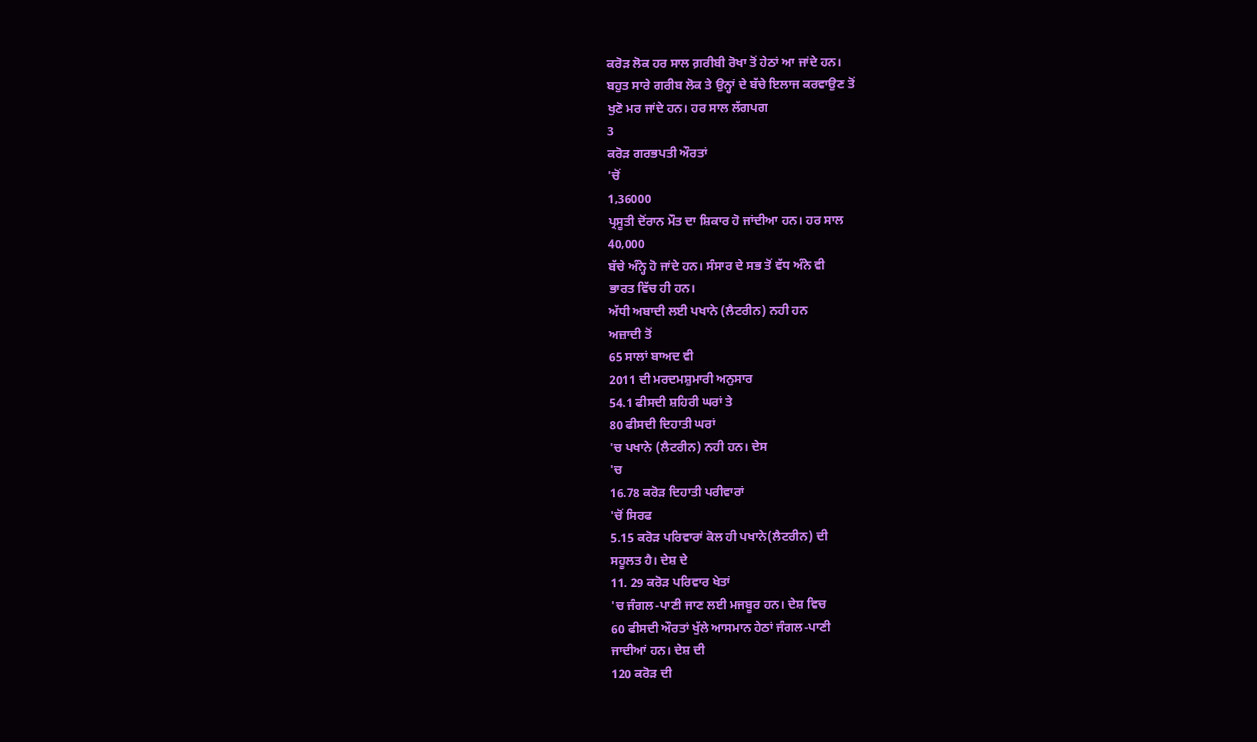ਕਰੋੜ ਲੋਕ ਹਰ ਸਾਲ ਗ਼ਰੀਬੀ ਰੋਖਾ ਤੋਂ ਹੇਠਾਂ ਆ ਜਾਂਦੇ ਹਨ।
ਬਹੁਤ ਸਾਰੇ ਗਰੀਬ ਲੋਕ ਤੇ ਉਨ੍ਹਾਂ ਦੇ ਬੱਚੇ ਇਲਾਜ ਕਰਵਾਉਣ ਤੋਂ
ਖੁਣੋ ਮਰ ਜਾਂਦੇ ਹਨ। ਹਰ ਸਾਲ ਲੱਗਪਗ
3
ਕਰੋੜ ਗਰਭਪਤੀ ਔਰਤਾਂ
'ਚੋਂ
1,36000
ਪ੍ਰਸੂਤੀ ਦੋਂਰਾਨ ਮੌਤ ਦਾ ਸ਼ਿਕਾਰ ਹੋ ਜਾਂਦੀਆ ਹਨ। ਹਰ ਸਾਲ
40,000
ਬੱਚੇ ਅੰਨ੍ਹੇ ਹੋ ਜਾਂਦੇ ਹਨ। ਸੰਸਾਰ ਦੇ ਸਭ ਤੋਂ ਵੱਧ ਅੰਨੇ ਵੀ
ਭਾਰਤ ਵਿੱਚ ਹੀ ਹਨ।
ਅੱਧੀ ਅਬਾਦੀ ਲਈ ਪਖਾਨੇ (ਲੈਟਰੀਨ) ਨਹੀ ਹਨ
ਅਜ਼ਾਦੀ ਤੋਂ
65 ਸਾਲਾਂ ਬਾਅਦ ਵੀ
2011 ਦੀ ਮਰਦਮਸ਼ੁਮਾਰੀ ਅਨੁਸਾਰ
54.1 ਫੀਸਦੀ ਸ਼ਹਿਰੀ ਘਰਾਂ ਤੇ
80 ਫੀਸਦੀ ਦਿਹਾਤੀ ਘਰਾਂ
'ਚ ਪਖਾਨੇ (ਲੈਟਰੀਨ) ਨਹੀ ਹਨ। ਦੇਸ
'ਚ
16.78 ਕਰੋੜ ਦਿਹਾਤੀ ਪਰੀਵਾਰਾਂ
'ਚੋਂ ਸਿਰਫ
5.15 ਕਰੋੜ ਪਰਿਵਾਰਾਂ ਕੋਲ ਹੀ ਪਖਾਨੇ(ਲੈਟਰੀਨ) ਦੀ
ਸਹੂਲਤ ਹੈ। ਦੇਸ਼ ਦੇ
11. 29 ਕਰੋੜ ਪਰਿਵਾਰ ਖੇਤਾਂ
'ਚ ਜੰਗਲ-ਪਾਣੀ ਜਾਣ ਲਈ ਮਜਬੂਰ ਹਨ। ਦੇਸ਼ ਵਿਚ
60 ਫੀਸਦੀ ਔਰਤਾਂ ਖੁੱਲੇ ਆਸਮਾਨ ਹੇਠਾਂ ਜੰਗਲ-ਪਾਣੀ
ਜਾਦੀਆਂ ਹਨ। ਦੇਸ਼ ਦੀ
120 ਕਰੋੜ ਦੀ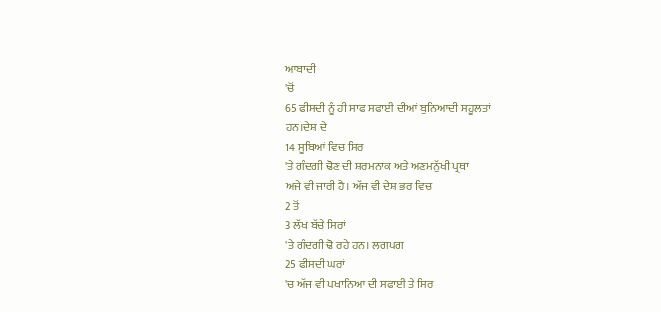ਆਬਾਦੀ
'ਚੋਂ
65 ਫੀਸਦੀ ਨੂੰ ਹੀ ਸਾਫ ਸਫਾਈ ਦੀਆਂ ਬੁਨਿਆਦੀ ਸਹੂਲਤਾਂ
ਹਨ।ਦੇਸ਼ ਦੇ
14 ਸੂਬਿਆਂ ਵਿਚ ਸਿਰ
'ਤੇ ਗੰਦਗੀ ਢੋਣ ਦੀ ਸ਼ਰਮਨਾਕ ਅਤੇ ਅਣਮਨੁੱਖੀ ਪ੍ਰਥਾ
ਅਜੇ ਵੀ ਜਾਰੀ ਹੈ। ਅੱਜ ਵੀ ਦੇਸ਼ ਭਰ ਵਿਚ
2 ਤੋਂ
3 ਲੱਖ ਬੱਚੇ ਸਿਰਾਂ
'ਤੇ ਗੰਦਗੀ ਢੋ ਰਹੇ ਹਨ। ਲਗਪਗ
25 ਫੀਸਦੀ ਘਰਾਂ
'ਚ ਅੱਜ ਵੀ ਪਖਾਨਿਆ ਦੀ ਸਫਾਈ ਤੇ ਸਿਰ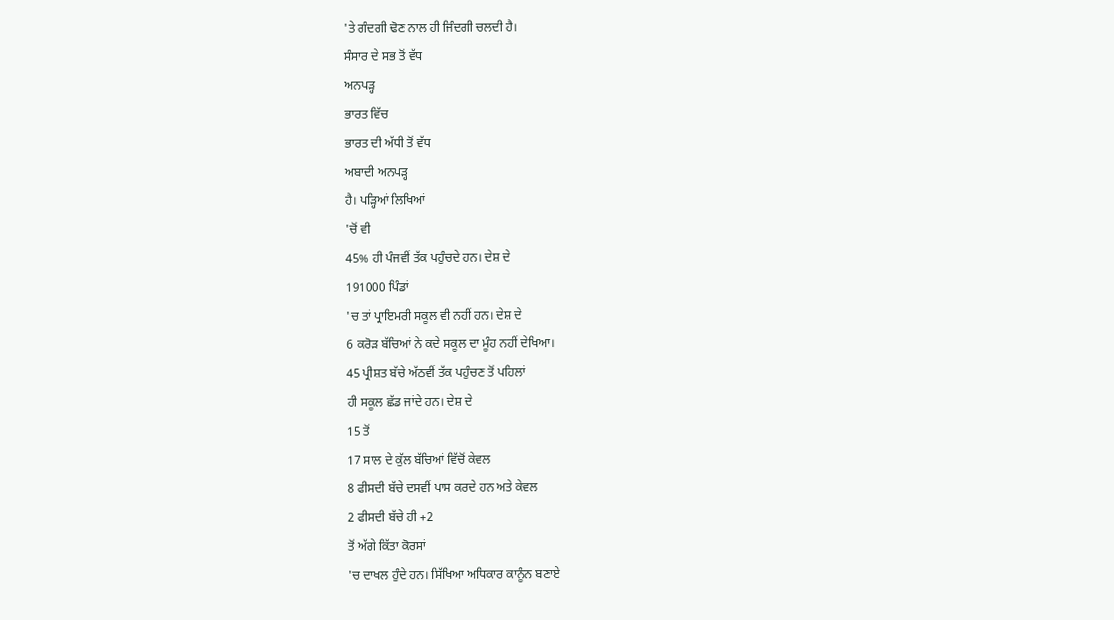'ਤੇ ਗੰਦਗੀ ਢੋਣ ਨਾਲ ਹੀ ਜਿੰਦਗੀ ਚਲਦੀ ਹੈ।
ਸੰਸਾਰ ਦੇ ਸਭ ਤੋਂ ਵੱਧ
ਅਨਪੜ੍ਹ
ਭਾਰਤ ਵਿੱਚ
ਭਾਰਤ ਦੀ ਅੱਧੀ ਤੋਂ ਵੱਧ
ਅਬਾਦੀ ਅਨਪੜ੍ਹ
ਹੈ। ਪੜ੍ਹਿਆਂ ਲਿਖਿਆਂ
'ਚੋਂ ਵੀ
45% ਹੀ ਪੰਜਵੀਂ ਤੱਕ ਪਹੁੰਚਦੇ ਹਨ। ਦੇਸ਼ ਦੇ
191000 ਪਿੰਡਾਂ
'ਚ ਤਾਂ ਪ੍ਰਾਇਮਰੀ ਸਕੂਲ ਵੀ ਨਹੀਂ ਹਨ। ਦੇਸ਼ ਦੇ
6 ਕਰੋੜ ਬੱਚਿਆਂ ਨੇ ਕਦੇ ਸਕੂਲ ਦਾ ਮੂੰਹ ਨਹੀਂ ਦੇਖਿਆ।
45 ਪ੍ਰੀਸ਼ਤ ਬੱਚੇ ਅੱਠਵੀਂ ਤੱਕ ਪਹੁੰਚਣ ਤੋਂ ਪਹਿਲਾਂ
ਹੀ ਸਕੂਲ ਛੱਡ ਜਾਂਦੇ ਹਨ। ਦੇਸ਼ ਦੇ
15 ਤੋਂ
17 ਸਾਲ ਦੇ ਕੁੱਲ ਬੱਚਿਆਂ ਵਿੱਚੋਂ ਕੇਵਲ
8 ਫੀਸਦੀ ਬੱਚੇ ਦਸਵੀਂ ਪਾਸ ਕਰਦੇ ਹਨ ਅਤੇ ਕੇਵਲ
2 ਫੀਸਦੀ ਬੱਚੇ ਹੀ +2
ਤੋਂ ਅੱਗੇ ਕਿੱਤਾ ਕੋਰਸਾਂ
'ਚ ਦਾਖਲ ਹੁੰਦੇ ਹਨ। ਸਿੱਖਿਆ ਅਧਿਕਾਰ ਕਾਨੂੰਨ ਬਣਾਏ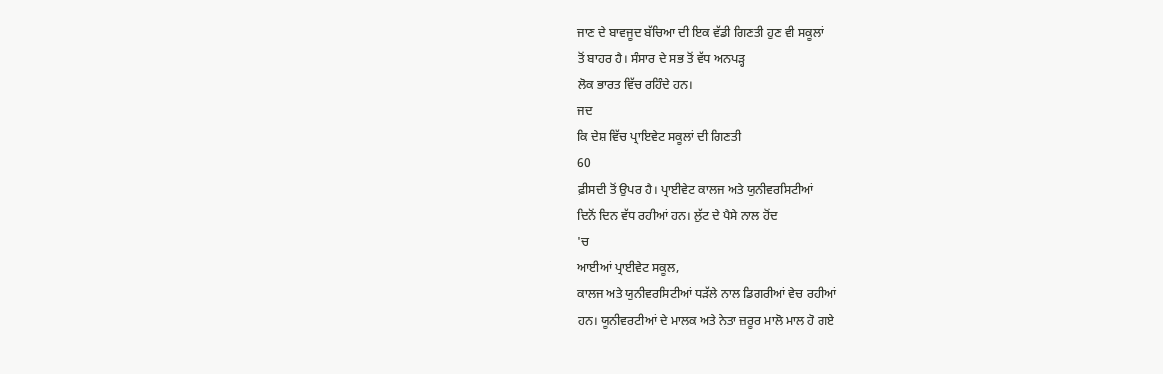ਜਾਣ ਦੇ ਬਾਵਜੂਦ ਬੱਚਿਆ ਦੀ ਇਕ ਵੱਡੀ ਗਿਣਤੀ ਹੁਣ ਵੀ ਸਕੂਲਾਂ
ਤੋਂ ਬਾਹਰ ਹੈ। ਸੰਸਾਰ ਦੇ ਸਭ ਤੋਂ ਵੱਧ ਅਨਪੜ੍ਹ
ਲੋਕ ਭਾਰਤ ਵਿੱਚ ਰਹਿੰਦੇ ਹਨ।
ਜਦ
ਕਿ ਦੇਸ਼ ਵਿੱਚ ਪ੍ਰਾਇਵੇਟ ਸਕੂਲਾਂ ਦੀ ਗਿਣਤੀ
60
ਫ਼ੀਸਦੀ ਤੋਂ ਉਪਰ ਹੈ। ਪ੍ਰਾਈਵੇਟ ਕਾਲਜ ਅਤੇ ਯੁਨੀਵਰਸਿਟੀਆਂ
ਦਿਨੋਂ ਦਿਨ ਵੱਧ ਰਹੀਆਂ ਹਨ। ਲੁੱਟ ਦੇ ਪੈਸੇ ਨਾਲ ਹੋਂਦ
'ਚ
ਆਈਆਂ ਪ੍ਰਾਈਵੇਟ ਸਕੂਲ,
ਕਾਲਜ ਅਤੇ ਯੁਨੀਵਰਸਿਟੀਆਂ ਧੜੱਲੇ ਨਾਲ ਡਿਗਰੀਆਂ ਵੇਚ ਰਹੀਆਂ
ਹਨ। ਯੂਨੀਵਰਟੀਆਂ ਦੇ ਮਾਲਕ ਅਤੇ ਨੇਤਾ ਜ਼ਰੂਰ ਮਾਲੋ ਮਾਲ ਹੋ ਗਏ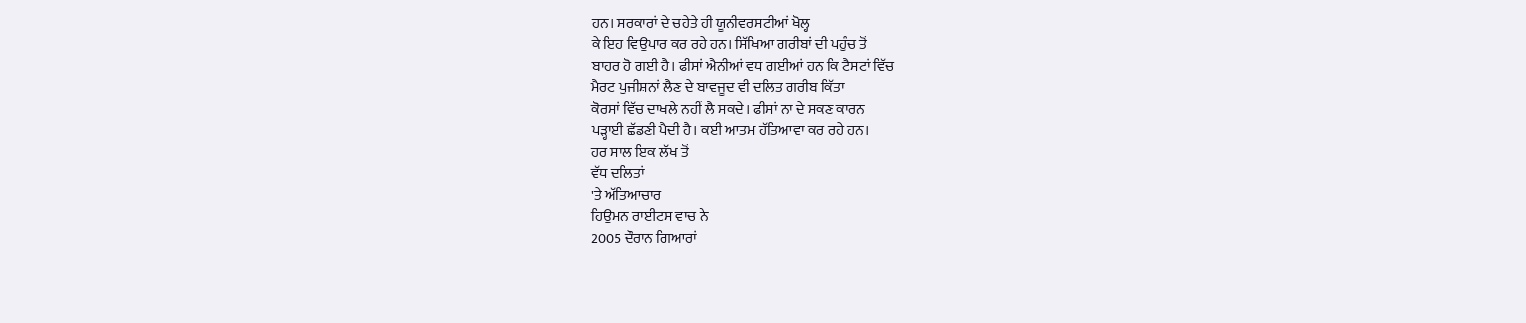ਹਨ। ਸਰਕਾਰਾਂ ਦੇ ਚਹੇਤੇ ਹੀ ਯੂਨੀਵਰਸਟੀਆਂ ਖੋਲ੍ਹ
ਕੇ ਇਹ ਵਿਉਪਾਰ ਕਰ ਰਹੇ ਹਨ। ਸਿੱਖਿਆ ਗਰੀਬਾਂ ਦੀ ਪਹੁੰਚ ਤੋਂ
ਬਾਹਰ ਹੋ ਗਈ ਹੈ। ਫੀਸਾਂ ਐਨੀਆਂ ਵਧ ਗਈਆਂ ਹਨ ਕਿ ਟੈਸਟਾਂ ਵਿੱਚ
ਮੈਰਟ ਪੁਜੀਸ਼ਨਾਂ ਲੈਣ ਦੇ ਬਾਵਜੂਦ ਵੀ ਦਲਿਤ ਗਰੀਬ ਕਿੱਤਾ
ਕੋਰਸਾਂ ਵਿੱਚ ਦਾਖਲੇ ਨਹੀਂ ਲੈ ਸਕਦੇ। ਫੀਸਾਂ ਨਾ ਦੇ ਸਕਣ ਕਾਰਨ
ਪੜ੍ਹਾਈ ਛੱਡਣੀ ਪੈਦੀ ਹੈ। ਕਈ ਆਤਮ ਹੱਤਿਆਵਾ ਕਰ ਰਹੇ ਹਨ।
ਹਰ ਸਾਲ ਇਕ ਲੱਖ ਤੋਂ
ਵੱਧ ਦਲਿਤਾਂ
'ਤੇ ਅੱਤਿਆਚਾਰ
ਹਿਉਮਨ ਰਾਈਟਸ ਵਾਚ ਨੇ
2005 ਦੌਰਾਨ ਗਿਆਰਾਂ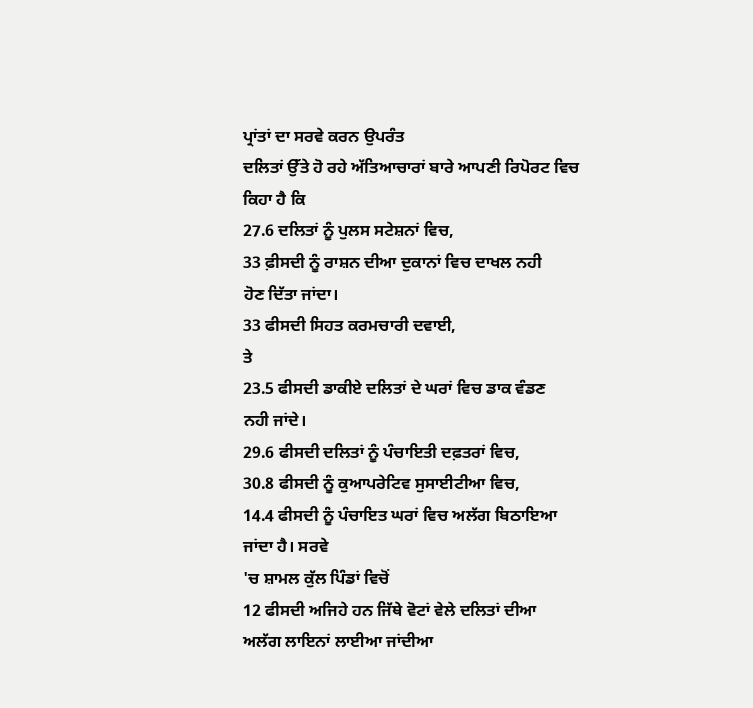ਪ੍ਰਾਂਤਾਂ ਦਾ ਸਰਵੇ ਕਰਨ ਉਪਰੰਤ
ਦਲਿਤਾਂ ਉੱਤੇ ਹੋ ਰਹੇ ਅੱਤਿਆਚਾਰਾਂ ਬਾਰੇ ਆਪਣੀ ਰਿਪੋਰਟ ਵਿਚ
ਕਿਹਾ ਹੈ ਕਿ
27.6 ਦਲਿਤਾਂ ਨੂੰ ਪੁਲਸ ਸਟੇਸ਼ਨਾਂ ਵਿਚ,
33 ਫ਼ੀਸਦੀ ਨੂੰ ਰਾਸ਼ਨ ਦੀਆ ਦੁਕਾਨਾਂ ਵਿਚ ਦਾਖਲ ਨਹੀ
ਹੋਣ ਦਿੱਤਾ ਜਾਂਦਾ।
33 ਫੀਸਦੀ ਸਿਹਤ ਕਰਮਚਾਰੀ ਦਵਾਈ,
ਤੇ
23.5 ਫੀਸਦੀ ਡਾਕੀਏ ਦਲਿਤਾਂ ਦੇ ਘਰਾਂ ਵਿਚ ਡਾਕ ਵੰਡਣ
ਨਹੀ ਜਾਂਦੇ।
29.6 ਫੀਸਦੀ ਦਲਿਤਾਂ ਨੂੰ ਪੰਚਾਇਤੀ ਦਫ਼ਤਰਾਂ ਵਿਚ,
30.8 ਫੀਸਦੀ ਨੂੰ ਕੁਆਪਰੇਟਿਵ ਸੁਸਾਈਟੀਆ ਵਿਚ,
14.4 ਫੀਸਦੀ ਨੂੰ ਪੰਚਾਇਤ ਘਰਾਂ ਵਿਚ ਅਲੱਗ ਬਿਠਾਇਆ
ਜਾਂਦਾ ਹੈ। ਸਰਵੇ
'ਚ ਸ਼ਾਮਲ ਕੁੱਲ ਪਿੰਡਾਂ ਵਿਚੋਂ
12 ਫੀਸਦੀ ਅਜਿਹੇ ਹਨ ਜਿੱਥੇ ਵੋਟਾਂ ਵੇਲੇ ਦਲਿਤਾਂ ਦੀਆ
ਅਲੱਗ ਲਾਇਨਾਂ ਲਾਈਆ ਜਾਂਦੀਆ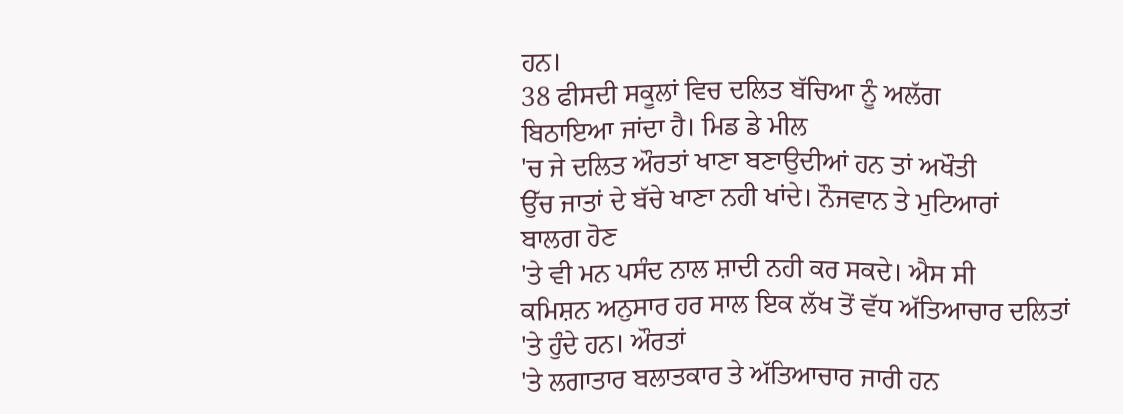ਹਨ।
38 ਫੀਸਦੀ ਸਕੂਲਾਂ ਵਿਚ ਦਲਿਤ ਬੱਚਿਆ ਨੂੰ ਅਲੱਗ
ਬਿਠਾਇਆ ਜਾਂਦਾ ਹੈ। ਮਿਡ ਡੇ ਮੀਲ
'ਚ ਜੇ ਦਲਿਤ ਔਰਤਾਂ ਖਾਣਾ ਬਣਾਉਦੀਆਂ ਹਨ ਤਾਂ ਅਖੌਤੀ
ਉੱਚ ਜਾਤਾਂ ਦੇ ਬੱਚੇ ਖਾਣਾ ਨਹੀ ਖਾਂਦੇ। ਨੌਜਵਾਨ ਤੇ ਮੁਟਿਆਰਾਂ
ਬਾਲਗ ਹੋਣ
'ਤੇ ਵੀ ਮਨ ਪਸੰਦ ਨਾਲ ਸ਼ਾਦੀ ਨਹੀ ਕਰ ਸਕਦੇ। ਐਸ ਸੀ
ਕਮਿਸ਼ਨ ਅਨੁਸਾਰ ਹਰ ਸਾਲ ਇਕ ਲੱਖ ਤੋਂ ਵੱਧ ਅੱਤਿਆਚਾਰ ਦਲਿਤਾਂ
'ਤੇ ਹੁੰਦੇ ਹਨ। ਔਰਤਾਂ
'ਤੇ ਲਗਾਤਾਰ ਬਲਾਤਕਾਰ ਤੇ ਅੱਤਿਆਚਾਰ ਜਾਰੀ ਹਨ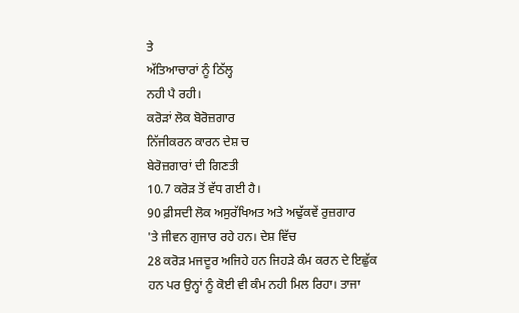ਤੇ
ਅੱਤਿਆਚਾਰਾਂ ਨੂੰ ਠਿੱਲ੍ਹ
ਨਹੀ ਪੈ ਰਹੀ।
ਕਰੋੜਾਂ ਲੋਕ ਬੋਰੋਜ਼ਗਾਰ
ਨਿੱਜੀਕਰਨ ਕਾਰਨ ਦੇਸ਼ ਚ
ਬੇਰੋਜ਼ਗਾਰਾਂ ਦੀ ਗਿਣਤੀ
10.7 ਕਰੋੜ ਤੋਂ ਵੱਧ ਗਈ ਹੈ।
90 ਫ਼ੀਸਦੀ ਲੋਕ ਅਸੁਰੱਖਿਅਤ ਅਤੇ ਅਢੁੱਕਵੇਂ ਰੁਜ਼ਗਾਰ
'ਤੇ ਜੀਵਨ ਗੁਜਾਰ ਰਹੇ ਹਨ। ਦੇਸ਼ ਵਿੱਚ
28 ਕਰੋੜ ਮਜਦੂਰ ਅਜਿਹੇ ਹਨ ਜਿਹੜੇ ਕੰਮ ਕਰਨ ਦੇ ਇਛੁੱਕ
ਹਨ ਪਰ ਉਨ੍ਹਾਂ ਨੂੰ ਕੋਈ ਵੀ ਕੰਮ ਨਹੀ ਮਿਲ ਰਿਹਾ। ਤਾਜਾ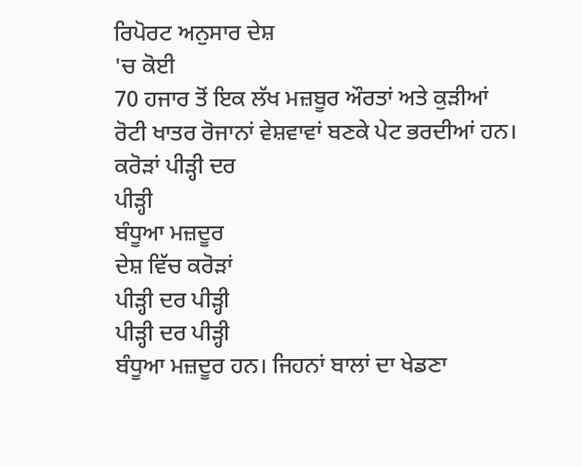ਰਿਪੋਰਟ ਅਨੁਸਾਰ ਦੇਸ਼
'ਚ ਕੋਈ
70 ਹਜਾਰ ਤੋਂ ਇਕ ਲੱਖ ਮਜ਼ਬੂਰ ਔਰਤਾਂ ਅਤੇ ਕੁੜੀਆਂ
ਰੋਟੀ ਖਾਤਰ ਰੋਜਾਨਾਂ ਵੇਸ਼ਵਾਵਾਂ ਬਣਕੇ ਪੇਟ ਭਰਦੀਆਂ ਹਨ।
ਕਰੋੜਾਂ ਪੀੜ੍ਹੀ ਦਰ
ਪੀੜ੍ਹੀ
ਬੰਧੂਆ ਮਜ਼ਦੂਰ
ਦੇਸ਼ ਵਿੱਚ ਕਰੋੜਾਂ
ਪੀੜ੍ਹੀ ਦਰ ਪੀੜ੍ਹੀ
ਪੀੜ੍ਹੀ ਦਰ ਪੀੜ੍ਹੀ
ਬੰਧੂਆ ਮਜ਼ਦੂਰ ਹਨ। ਜਿਹਨਾਂ ਬਾਲਾਂ ਦਾ ਖੇਡਣਾ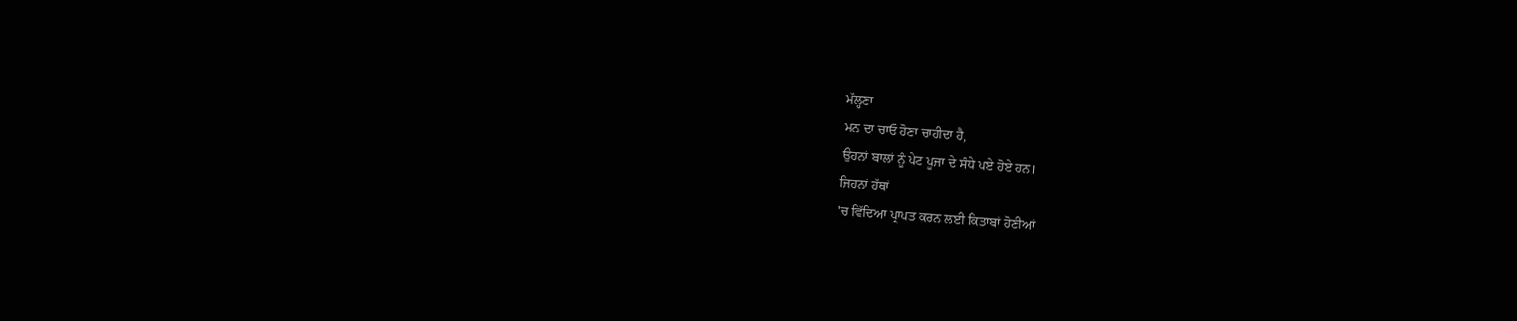ਮੱਲ੍ਹਣਾ
ਮਨ ਦਾ ਚਾਓ ਹੋਣਾ ਚਾਹੀਦਾ ਹੈ,
ਉਹਨਾਂ ਬਾਲਾਂ ਨੂੰ ਪੇਟ ਪੂਜਾ ਦੇ ਸੰਧੇ ਪਏ ਹੋਏ ਹਨ।
ਜਿਹਨਾਂ ਹੱਥਾਂ
'ਚ ਵਿੱਦਿਆ ਪ੍ਰਾਪਤ ਕਰਨ ਲਈ ਕਿਤਾਬਾਂ ਹੋਣੀਆਂ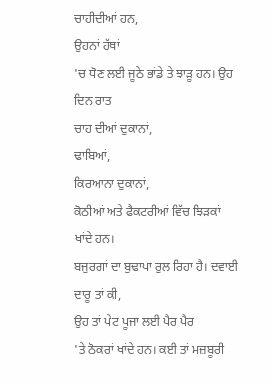ਚਾਹੀਦੀਆਂ ਹਨ,
ਉਹਨਾਂ ਹੱਥਾਂ
'ਚ ਧੋਣ ਲਈ ਜੂਠੇ ਭਾਂਡੇ ਤੇ ਝਾੜੂ ਹਨ। ਉਹ ਦਿਨ ਰਾਤ
ਚਾਹ ਦੀਆਂ ਦੁਕਾਨਾਂ,
ਢਾਬਿਆਂ,
ਕਿਰਆਨਾ ਦੁਕਾਨਾਂ,
ਕੋਠੀਆਂ ਅਤੇ ਫੈਕਟਰੀਆਂ ਵਿੱਚ ਝਿੜਕਾਂ ਖਾਂਦੇ ਹਨ।
ਬਜੁਰਗਾਂ ਦਾ ਬੁਢਾਪਾ ਰੁਲ ਰਿਹਾ ਹੈ। ਦਵਾਈ ਦਾਰੂ ਤਾਂ ਕੀ,
ਉਹ ਤਾਂ ਪੇਟ ਪੂਜਾ ਲਈ ਪੈਰ ਪੈਰ
'ਤੇ ਠੋਕਰਾਂ ਖਾਂਦੇ ਹਨ। ਕਈ ਤਾਂ ਮਜ਼ਬੂਰੀ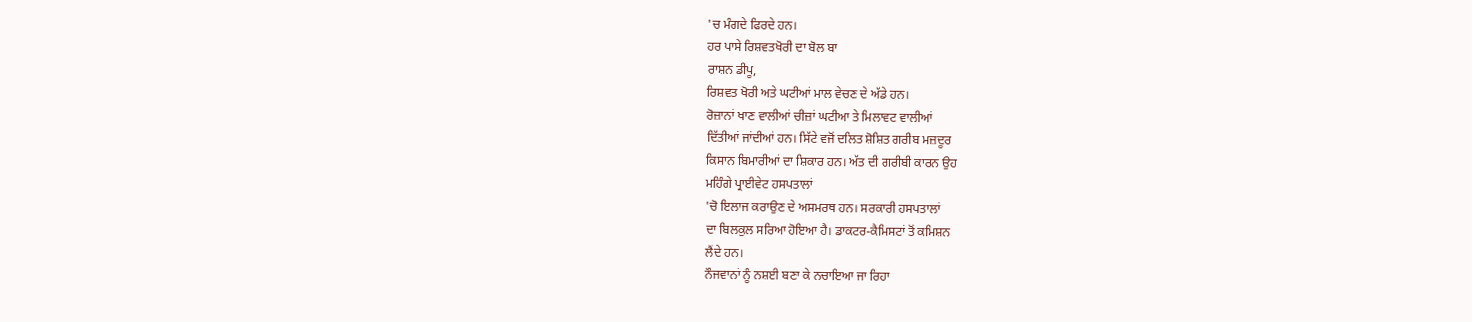'ਚ ਮੰਗਦੇ ਫਿਰਦੇ ਹਨ।
ਹਰ ਪਾਸੇ ਰਿਸ਼ਵਤਖੋਰੀ ਦਾ ਬੋਲ ਬਾ
ਰਾਸ਼ਨ ਡੀਪੂ,
ਰਿਸ਼ਵਤ ਖੋਰੀ ਅਤੇ ਘਟੀਆਂ ਮਾਲ ਵੇਚਣ ਦੇ ਅੱਡੇ ਹਨ।
ਰੋਜ਼ਾਨਾਂ ਖਾਣ ਵਾਲੀਆਂ ਚੀਜ਼ਾਂ ਘਟੀਆ ਤੇ ਮਿਲਾਵਟ ਵਾਲੀਆਂ
ਦਿੱਤੀਆਂ ਜਾਂਦੀਆਂ ਹਨ। ਸਿੱਟੇ ਵਜੋਂ ਦਲਿਤ ਸ਼ੋਸ਼ਿਤ ਗਰੀਬ ਮਜ਼ਦੂਰ
ਕਿਸਾਨ ਬਿਮਾਰੀਆਂ ਦਾ ਸ਼ਿਕਾਰ ਹਨ। ਅੱਤ ਦੀ ਗਰੀਬੀ ਕਾਰਨ ਉਹ
ਮਹਿੰਗੇ ਪ੍ਰਾਈਵੇਟ ਹਸਪਤਾਲਾਂ
'ਚੋ ਇਲਾਜ ਕਰਾਉਣ ਦੇ ਅਸਮਰਥ ਹਨ। ਸਰਕਾਰੀ ਹਸਪਤਾਲਾਂ
ਦਾ ਬਿਲਕੁਲ ਸਰਿਆ ਹੋਇਆ ਹੈ। ਡਾਕਟਰ-ਕੈਮਿਸਟਾਂ ਤੋਂ ਕਮਿਸ਼ਨ
ਲੈਂਦੇ ਹਨ।
ਨੌਜਵਾਨਾਂ ਨੂੰ ਨਸ਼ਈ ਬਣਾ ਕੇ ਨਚਾਇਆ ਜਾ ਰਿਹਾ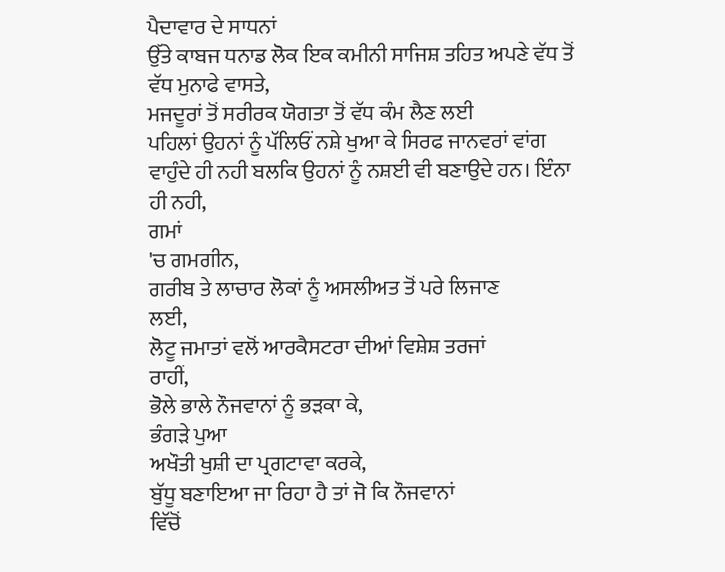ਪੈਦਾਵਾਰ ਦੇ ਸਾਧਨਾਂ
ਉੱਤੇ ਕਾਬਜ ਧਨਾਡ ਲੋਕ ਇਕ ਕਮੀਨੀ ਸਾਜਿਸ਼ ਤਹਿਤ ਅਪਣੇ ਵੱਧ ਤੋਂ
ਵੱਧ ਮੁਨਾਫੇ ਵਾਸਤੇ,
ਮਜਦੂਰਾਂ ਤੋਂ ਸਰੀਰਕ ਯੋਗਤਾ ਤੋਂ ਵੱਧ ਕੰਮ ਲੈਣ ਲਈ
ਪਹਿਲਾਂ ਉਹਨਾਂ ਨੂੰ ਪੱਲਿਓਂ ਨਸ਼ੇ ਖੁਆ ਕੇ ਸਿਰਫ ਜਾਨਵਰਾਂ ਵਾਂਗ
ਵਾਹੁੰਦੇ ਹੀ ਨਹੀ ਬਲਕਿ ਉਹਨਾਂ ਨੂੰ ਨਸ਼ਈ ਵੀ ਬਣਾਉਦੇ ਹਨ। ਇੰਨਾ
ਹੀ ਨਹੀ,
ਗਮਾਂ
'ਚ ਗਮਗੀਨ,
ਗਰੀਬ ਤੇ ਲਾਚਾਰ ਲੋਕਾਂ ਨੂੰ ਅਸਲੀਅਤ ਤੋਂ ਪਰੇ ਲਿਜਾਣ
ਲਈ,
ਲੋਟੂ ਜਮਾਤਾਂ ਵਲੋਂ ਆਰਕੈਸਟਰਾ ਦੀਆਂ ਵਿਸ਼ੇਸ਼ ਤਰਜਾਂ
ਰਾਹੀਂ,
ਭੋਲੇ ਭਾਲੇ ਨੌਜਵਾਨਾਂ ਨੂੰ ਭੜਕਾ ਕੇ,
ਭੰਗੜੇ ਪੁਆ
ਅਖੌਤੀ ਖੁਸ਼ੀ ਦਾ ਪ੍ਰਗਟਾਵਾ ਕਰਕੇ,
ਬੁੱਧੂ ਬਣਾਇਆ ਜਾ ਰਿਹਾ ਹੈ ਤਾਂ ਜੋ ਕਿ ਨੌਜਵਾਨਾਂ
ਵਿੱਚੋਂ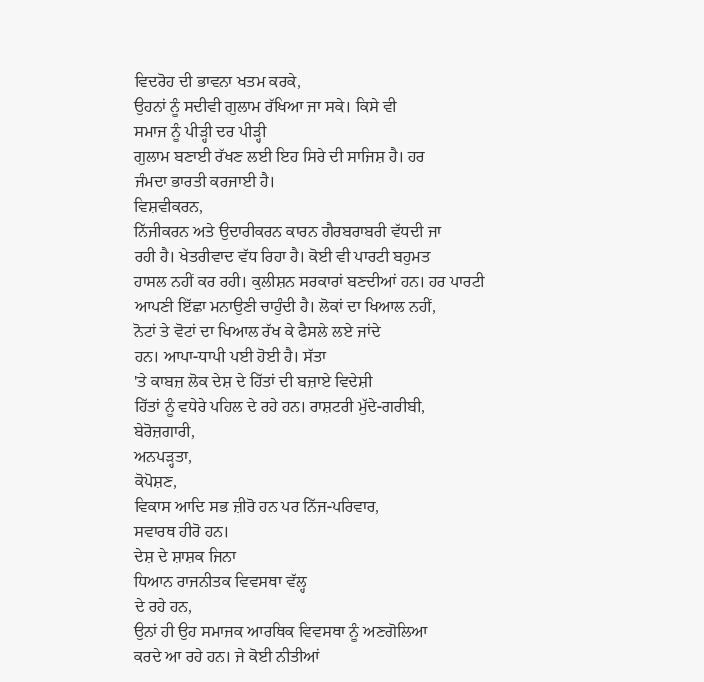ਵਿਦਰੋਹ ਦੀ ਭਾਵਨਾ ਖਤਮ ਕਰਕੇ,
ਉਹਨਾਂ ਨੂੰ ਸਦੀਵੀ ਗੁਲਾਮ ਰੱਖਿਆ ਜਾ ਸਕੇ। ਕਿਸੇ ਵੀ
ਸਮਾਜ ਨੂੰ ਪੀੜ੍ਹੀ ਦਰ ਪੀੜ੍ਹੀ
ਗੁਲਾਮ ਬਣਾਈ ਰੱਖਣ ਲਈ ਇਹ ਸਿਰੇ ਦੀ ਸਾਜਿਸ਼ ਹੈ। ਹਰ
ਜੰਮਦਾ ਭਾਰਤੀ ਕਰਜਾਈ ਹੈ।
ਵਿਸ਼ਵੀਕਰਨ,
ਨਿੱਜੀਕਰਨ ਅਤੇ ਉਦਾਰੀਕਰਨ ਕਾਰਨ ਗੈਰਬਰਾਬਰੀ ਵੱਧਦੀ ਜਾ
ਰਹੀ ਹੈ। ਖੇਤਰੀਵਾਦ ਵੱਧ ਰਿਹਾ ਹੈ। ਕੋਈ ਵੀ ਪਾਰਟੀ ਬਹੁਮਤ
ਹਾਸਲ ਨਹੀਂ ਕਰ ਰਹੀ। ਕੁਲੀਸ਼ਨ ਸਰਕਾਰਾਂ ਬਣਦੀਆਂ ਹਨ। ਹਰ ਪਾਰਟੀ
ਆਪਣੀ ਇੱਛਾ ਮਨਾਉਣੀ ਚਾਹੁੰਦੀ ਹੈ। ਲੋਕਾਂ ਦਾ ਖਿਆਲ ਨਹੀਂ,
ਨੋਟਾਂ ਤੇ ਵੋਟਾਂ ਦਾ ਖਿਆਲ ਰੱਖ ਕੇ ਫੈਸਲੇ ਲਏ ਜਾਂਦੇ
ਹਨ। ਆਪਾ-ਧਾਪੀ ਪਈ ਹੋਈ ਹੈ। ਸੱਤਾ
'ਤੇ ਕਾਬਜ਼ ਲੋਕ ਦੇਸ਼ ਦੇ ਹਿੱਤਾਂ ਦੀ ਬਜ਼ਾਏ ਵਿਦੇਸ਼ੀ
ਹਿੱਤਾਂ ਨੂੰ ਵਧੇਰੇ ਪਹਿਲ ਦੇ ਰਹੇ ਹਨ। ਰਾਸ਼ਟਰੀ ਮੁੱਦੇ-ਗਰੀਬੀ,
ਬੇਰੋਜ਼ਗਾਰੀ,
ਅਨਪੜ੍ਹਤਾ,
ਕੋਪੋਸ਼ਣ,
ਵਿਕਾਸ ਆਦਿ ਸਭ ਜ਼ੀਰੋ ਹਨ ਪਰ ਨਿੱਜ-ਪਰਿਵਾਰ,
ਸਵਾਰਥ ਹੀਰੋ ਹਨ।
ਦੇਸ਼ ਦੇ ਸ਼ਾਸ਼ਕ ਜਿਨਾ
ਧਿਆਨ ਰਾਜਨੀਤਕ ਵਿਵਸਥਾ ਵੱਲ੍ਹ
ਦੇ ਰਹੇ ਹਨ,
ਉਨਾਂ ਹੀ ਉਹ ਸਮਾਜਕ ਆਰਥਿਕ ਵਿਵਸਥਾ ਨੂੰ ਅਣਗੋਲਿਆ
ਕਰਦੇ ਆ ਰਹੇ ਹਨ। ਜੇ ਕੋਈ ਨੀਤੀਆਂ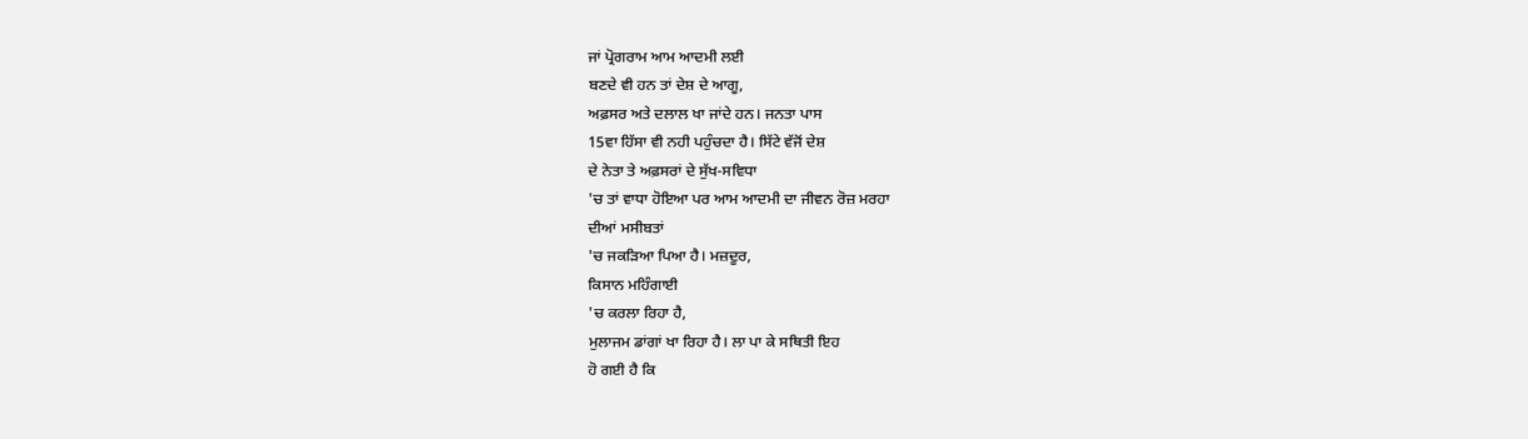ਜਾਂ ਪ੍ਰੋਗਰਾਮ ਆਮ ਆਦਮੀ ਲਈ
ਬਣਦੇ ਵੀ ਹਨ ਤਾਂ ਦੇਸ਼ ਦੇ ਆਗੂ,
ਅਫ਼ਸਰ ਅਤੇ ਦਲਾਲ ਖਾ ਜਾਂਦੇ ਹਨ। ਜਨਤਾ ਪਾਸ
15ਵਾ ਹਿੱਸਾ ਵੀ ਨਹੀ ਪਹੁੰਚਦਾ ਹੈ। ਸਿੱਟੇ ਵੱਜੋਂ ਦੇਸ਼
ਦੇ ਨੇਤਾ ਤੇ ਅਫ਼ਸਰਾਂ ਦੇ ਸੁੱਖ-ਸਵਿਧਾ
'ਚ ਤਾਂ ਵਾਧਾ ਹੋਇਆ ਪਰ ਆਮ ਆਦਮੀ ਦਾ ਜੀਵਨ ਰੋਜ਼ ਮਰਹਾ
ਦੀਆਂ ਮਸੀਬਤਾਂ
'ਚ ਜਕੜਿਆ ਪਿਆ ਹੈ। ਮਜ਼ਦੂਰ,
ਕਿਸਾਨ ਮਹਿੰਗਾਈ
'ਚ ਕਰਲਾ ਰਿਹਾ ਹੈ,
ਮੁਲਾਜਮ ਡਾਂਗਾਂ ਖਾ ਰਿਹਾ ਹੈ। ਲਾ ਪਾ ਕੇ ਸਥਿਤੀ ਇਹ
ਹੋ ਗਈ ਹੈ ਕਿ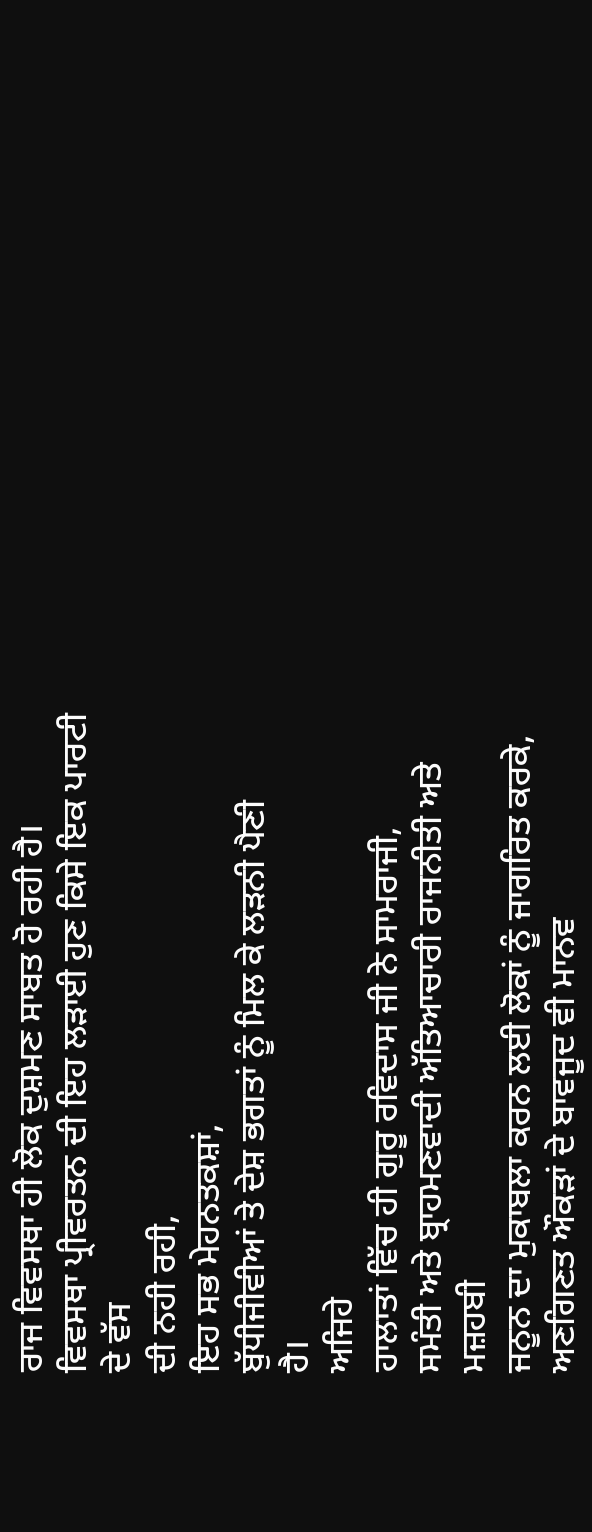ਰਾਜ ਵਿਵਸਥਾ ਹੀ ਲੋਕ ਦੁਸ਼ਮਣ ਸਾਬਤ ਹੋ ਰਹੀ ਹੈ।
ਵਿਵਸਥਾ ਪ੍ਰੀਵਰਤਨ ਦੀ ਇਹ ਲੜਾਈ ਹੁਣ ਕਿਸੇ ਇਕ ਪਾਰਟੀ ਦੇ ਵੱਸ
ਦੀ ਨਹੀ ਰਹੀ,
ਇਹ ਸਭ ਮੇਹਨਤਕਸ਼ਾਂ,
ਬੁੱਧੀਜੀਵੀਆਂ ਤੇ ਦੇਸ਼ ਭਗਤਾਂ ਨੂੰ ਮਿਲ ਕੇ ਲੜਨੀ ਪੈਣੀ
ਹੈ।
ਅਜਿਹੇ
ਹਾਲਾਤਾਂ ਵਿੱਚ ਹੀ ਗੁਰੂ ਰਵਿਦਾਸ ਜੀ ਨੇ ਸਾਮਰਾਜੀ,
ਸਮੰਤੀ ਅਤੇ ਬ੍ਰਾਹਮਣਵਾਦੀ ਅੱਤਿਆਚਾਰੀ ਰਾਜਨੀਤੀ ਅਤੇ ਮਜ਼ਹਬੀ
ਜਨੂਨ ਦਾ ਮੁਕਾਬਲਾ ਕਰਨ ਲਈ ਲੋਕਾਂ ਨੂੰ ਜਾਗਰਿਤ ਕਰਕੇ,
ਅਣਗਿਣਤ ਔਕੜਾਂ ਦੇ ਬਾਵਜੂਦ ਵੀ ਮਾਨਵ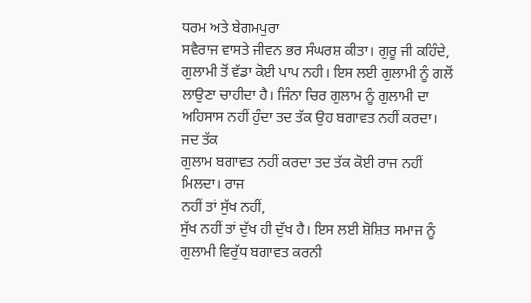ਧਰਮ ਅਤੇ ਬੇਗਮਪੁਰਾ
ਸਵੈਰਾਜ ਵਾਸਤੇ ਜੀਵਨ ਭਰ ਸੰਘਰਸ਼ ਕੀਤਾ। ਗੁਰੂ ਜੀ ਕਹਿੰਦੇ,
ਗੁਲਾਮੀ ਤੋਂ ਵੱਡਾ ਕੋਈ ਪਾਪ ਨਹੀ। ਇਸ ਲਈ ਗੁਲਾਮੀ ਨੂੰ ਗਲੋਂ
ਲਾਉਣਾ ਚਾਹੀਦਾ ਹੈ। ਜਿੰਨਾ ਚਿਰ ਗੁਲਾਮ ਨੂੰ ਗੁਲਾਮੀ ਦਾ
ਅਹਿਸਾਸ ਨਹੀਂ ਹੁੰਦਾ ਤਦ ਤੱਕ ਉਹ ਬਗਾਵਤ ਨਹੀਂ ਕਰਦਾ। ਜਦ ਤੱਕ
ਗੁਲਾਮ ਬਗਾਵਤ ਨਹੀਂ ਕਰਦਾ ਤਦ ਤੱਕ ਕੋਈ ਰਾਜ ਨਹੀਂ ਮਿਲਦਾ। ਰਾਜ
ਨਹੀਂ ਤਾਂ ਸੁੱਖ ਨਹੀਂ,
ਸੁੱਖ ਨਹੀਂ ਤਾਂ ਦੁੱਖ ਹੀ ਦੁੱਖ ਹੈ। ਇਸ ਲਈ ਸ਼ੋਸ਼ਿਤ ਸਮਾਜ ਨੂੰ
ਗੁਲਾਮੀ ਵਿਰੁੱਧ ਬਗਾਵਤ ਕਰਨੀ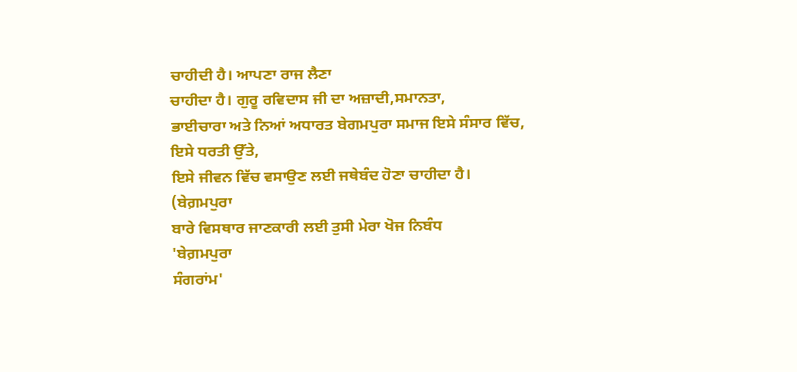ਚਾਹੀਦੀ ਹੈ। ਆਪਣਾ ਰਾਜ ਲੈਣਾ
ਚਾਹੀਦਾ ਹੈ। ਗੁਰੂ ਰਵਿਦਾਸ ਜੀ ਦਾ ਅਜ਼ਾਦੀ,ਸਮਾਨਤਾ,
ਭਾਈਚਾਰਾ ਅਤੇ ਨਿਆਂ ਅਧਾਰਤ ਬੇਗਮਪੁਰਾ ਸਮਾਜ ਇਸੇ ਸੰਸਾਰ ਵਿੱਚ,
ਇਸੇ ਧਰਤੀ ਉੱਤੇ,
ਇਸੇ ਜੀਵਨ ਵਿੱਚ ਵਸਾਉਣ ਲਈ ਜਥੇਬੰਦ ਹੋਣਾ ਚਾਹੀਦਾ ਹੈ।
(ਬੇਗ਼ਮਪੁਰਾ
ਬਾਰੇ ਵਿਸਥਾਰ ਜਾਣਕਾਰੀ ਲਈ ਤੁਸੀ ਮੇਰਾ ਖੋਜ ਨਿਬੰਧ
'ਬੇਗ਼ਮਪੁਰਾ
ਸੰਗਰਾਂਮ'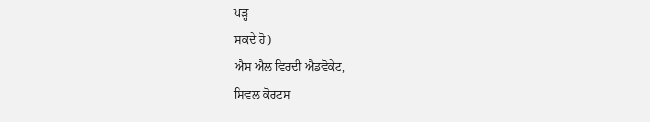ਪੜ੍ਹ
ਸਕਦੇ ਹੋ)
ਐਸ ਐਲ ਵਿਰਦੀ ਐਡਵੋਕੇਟ,
ਸਿਵਲ ਕੋਰਟਸ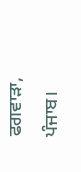ਫਗਵਾੜਾ,
ਪੰਜਾਬ।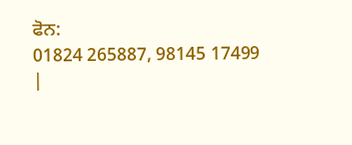ਫੋਨ:
01824 265887, 98145 17499
|